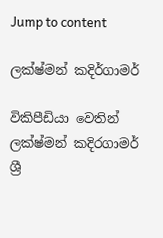Jump to content

ලක්ෂ්මන් කදිර්ගාමර්

විකිපීඩියා වෙතින්
ලක්ෂ්මන් කදිරගාමර්
ශ්‍රී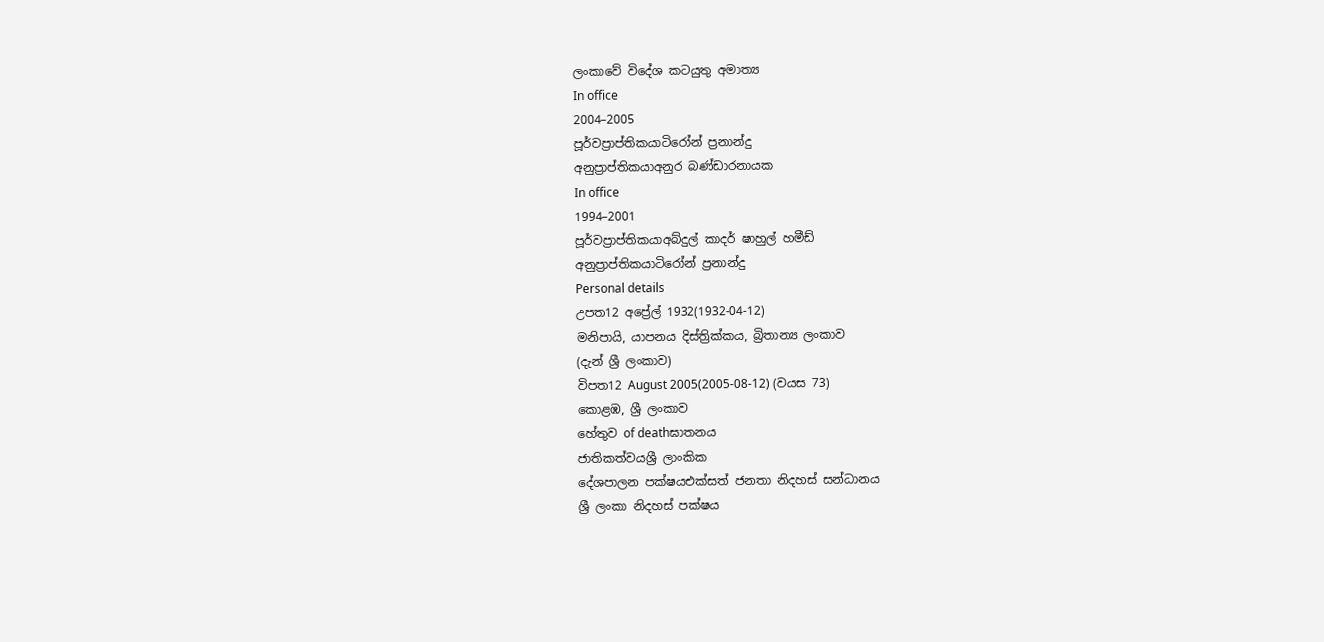ලංකාවේ විදේශ කටයුතු අමාත්‍ය
In office
2004–2005
පූර්වප්‍රාප්තිකයාටිරෝන් ප්‍රනාන්දු
අනුප්‍රාප්තිකයාඅනුර බණ්ඩාරනායක
In office
1994–2001
පූර්වප්‍රාප්තිකයාඅබ්දුල් කාදර් ෂාහුල් හමීඩ්
අනුප්‍රාප්තිකයාටිරෝන් ප්‍රනාන්දු
Personal details
උපත12 අප්‍රේල් 1932(1932-04-12)
මනිපායි, යාපනය දිස්ත්‍රික්කය, බ්‍රිතාන්‍ය ලංකාව
(දැන් ශ්‍රී ලංකාව)
විපත12 August 2005(2005-08-12) (වයස 73)
කොළඹ, ශ්‍රී ලංකාව
හේතුව of deathඝාතනය
ජාතිකත්වයශ්‍රී ලාංකික
දේශපාලන පක්ෂයඑක්සත් ජනතා නිදහස් සන්ධානය
ශ්‍රී ලංකා නිදහස් පක්ෂය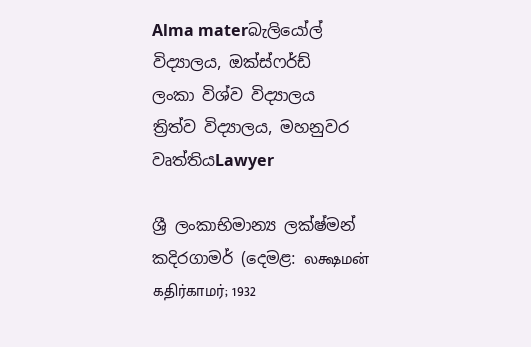Alma materබැලියෝල් විද්‍යාලය, ඔක්ස්ෆර්ඩ්
ලංකා විශ්ව විද්‍යාලය
ත්‍රිත්ව විද්‍යාලය, මහනුවර
වෘත්තියLawyer

ශ්‍රී ලංකාභිමාන්‍ය ලක්ෂ්මන් කදිරගාමර් (දෙමළ: லக்ஷமன் கதிர்காமர்; 1932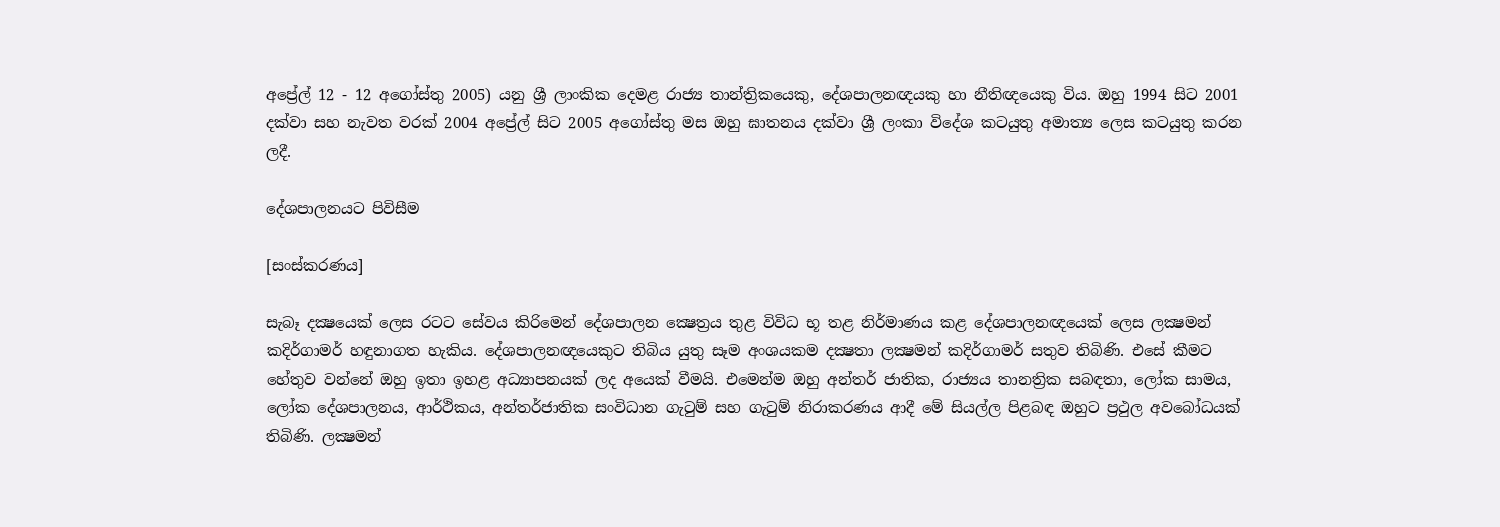අප්‍රේල් 12 - 12 අගෝස්තු 2005) යනු ශ්‍රී ලාංකික දෙමළ රාජ්‍ය තාන්ත්‍රිකයෙකු, දේශපාලනඥයකු හා නීතිඥයෙකු විය. ඔහු 1994 සිට 2001 දක්වා සහ නැවත වරක් 2004 අප්‍රේල් සිට 2005 අගෝස්තු මස ඔහු ඝාතනය දක්වා ශ්‍රී ලංකා විදේශ කටයුතු අමාත්‍ය ලෙස කටයුතු කරන ලදී.

දේශපාලනයට පිවිසීම

[සංස්කරණය]

සැබෑ දක්‍ෂයෙක් ලෙස රටට සේවය කිරිමෙන් දේශපාලන ක්‍ෂෙත්‍රය තුළ විවිධ භූ තළ නිර්මාණය කළ දේශපාලනඥයෙක් ලෙස ලක්‍ෂමන් කදිර්ගාමර් හඳුනාගත හැකිය. දේශපාලනඥයෙකුට තිබිය යුතු සෑම අංශයකම දක්‍ෂතා ලක්‍ෂමන් කදිර්ගාමර් සතුව තිබිණි. එසේ කීමට හේතුව වන්නේ ඔහු ඉතා ඉහළ අධ්‍යාපනයක් ලද අයෙක් වීමයි. එමෙන්ම ඔහු අන්තර් ජාතික, රාජ්‍යය තානත්‍රික සබඳතා, ලෝක සාමය, ලෝක දේශපාලනය, ආර්ථිකය, අන්තර්ජාතික සංවිධාන ගැටුම් සහ ගැටුම් නිරාකරණය ආදී මේ සියල්ල පිළබඳ ඔහුට ප්‍රථුල අවබෝධයක් තිබිණි. ලක්‍ෂමන්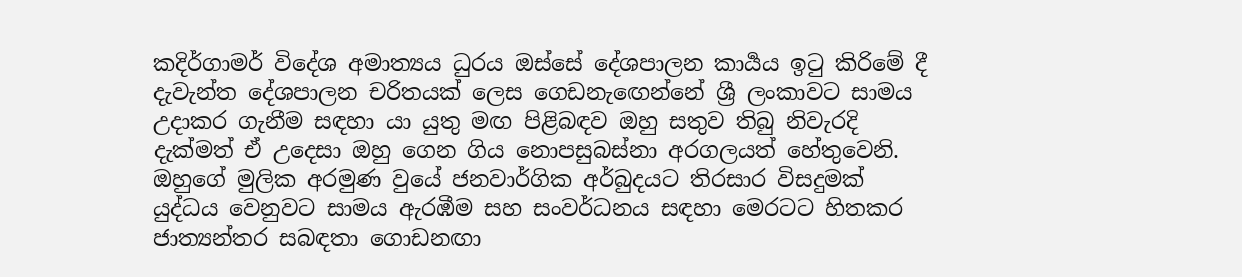කදිර්ගාමර් විදේශ අමාත්‍යය ධුරය ඔස්සේ දේශපාලන කාර්‍යය ඉටු කිරිමේ දී දැවැන්ත දේශපාලන චරිතයක් ලෙස ගෙඩනැඟෙන්නේ ශ්‍රී ලංකාවට සාමය උදාකර ගැනීම සඳහා යා යුතු මඟ පිළිබඳව ඔහු සතුව තිබු නිවැරදි දැක්මත් ඒ උදෙසා ඔහු ගෙන ගිය නොපසුබස්නා අරගලයත් හේතුවෙනි. ඔහුගේ මුලික අරමුණ වුයේ ජනවාර්ගික අර්බුදයට තිරසාර විසදුමක් යුද්ධය වෙනුවට සාමය ඇරඹීම සහ සංවර්ධනය සඳහා මෙරටට හිතකර ජාත්‍යන්තර සබඳතා ගොඩනඟා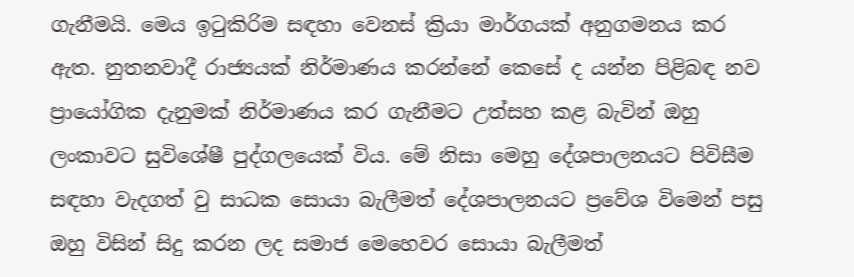ගැනීමයි. මෙය ඉටුකිරිම සඳහා වෙනස් ක්‍රියා මාර්ගයක් අනුගමනය කර ඇත. නුතනවාදී රාජ්‍යයක් නිර්මාණය කරන්නේ කෙසේ ද යන්න පිළිබඳ නව ප්‍රායෝගික දැනුමක් නිර්මාණය කර ගැනීමට උත්සහ කළ බැවින් ඔහු ලංකාවට සුවිශේෂී පුද්ගලයෙක් විය. මේ නිසා මෙහු දේශපාලනයට පිවිසීම සඳහා වැදගත් වු සාධක සොයා බැලීමත් දේශපාලනයට ප්‍රවේශ විමෙන් පසු ඔහු විසින් සිදු කරන ලද සමාජ මෙහෙවර සොයා බැලීමත්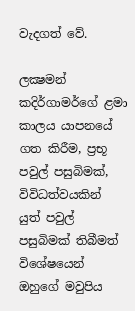වැදගත් වේ.

ලක්‍ෂමන් කදිර්ගාමර්ගේ ළමා කාලය යාපනයේ ගත කිරීම, ප්‍රභූ පවුල් පසුබිමක්, විවිධත්වයකින් යුත් පවුල් පසුබිමක් තිබීමත් විශේෂයෙන් ඔහුගේ මවුපිය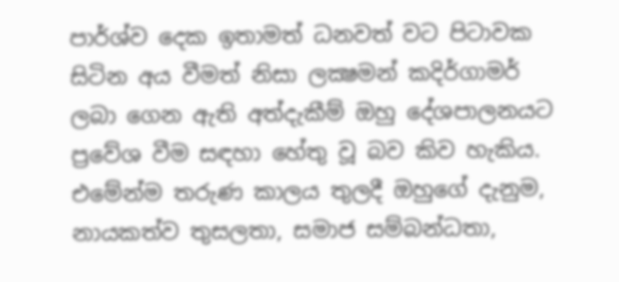පාර්ශ්ව දෙක ඉතාමත් ධනවත් වට පිටාවක සිටින අය වීමත් නිසා ලක්‍ෂමන් කදිර්ගාමර් ලබා ගෙන ඇති අත්දැකීම් ඔහු දේශපාලනයට ප්‍රවේශ වීම සඳහා හේතු වූ බව කිව හැකිය. එමේන්ම තරුණ කාලය තුලදී ඔහුගේ දැනුම, නායකත්ව තුසලතා, සමාජ සම්බන්ධතා,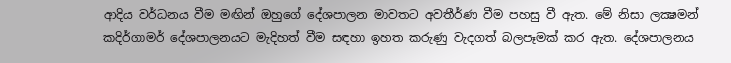ආදිය වර්ධනය වීම මඟින් ඔහුගේ දේශපාලන මාවතට අවතීර්ණ වීම පහසු වී ඇත. මේ නිසා ලක්‍ෂමන් කදිර්ගාමර් දේශපාලනයට මැදිහත් වීම සඳහා ඉහත කරුණු වැදගත් බලපෑමක් කර ඇත. දේශපාලනය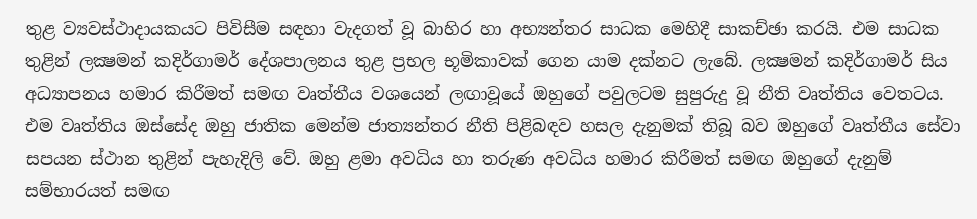තුළ ව්‍යවස්ථාදායක‍යට පිවිසීම සඳහා වැදගත් වූ බාහිර හා අභ්‍යන්තර සාධක මෙහිදී සාකච්ඡා කරයි. එම සාධක තුළින් ලක්‍ෂමන් කදිර්ගාමර් දේශපාලනය තුළ ප්‍රභල භූමිකාවක් ගෙන යාම දක්නට ලැබේ. ලක්‍ෂමන් කදිර්ගාමර් සිය අධ්‍යාපනය හමාර කිරීමත් සමඟ වෘත්තීය වශයෙන් ලඟාවූයේ ඔහුගේ පවුලටම සුපුරුදු වූ නීති වෘත්තිය වෙතටය. එම වෘත්තිය ඔස්සේද ඔහු ජාතික මෙන්ම ජාත්‍යන්තර නීති පිළිබඳව හසල දැනුමක් තිබූ බව ඔහුගේ වෘත්තීය සේවා සපයන ස්ථාන තුළින් පැහැදිලි වේ. ඔහු ළමා අවධිය හා තරුණ අවධිය හමාර කිරීමත් සමඟ ඔහුගේ දැනුම් සම්භාරයත් සමඟ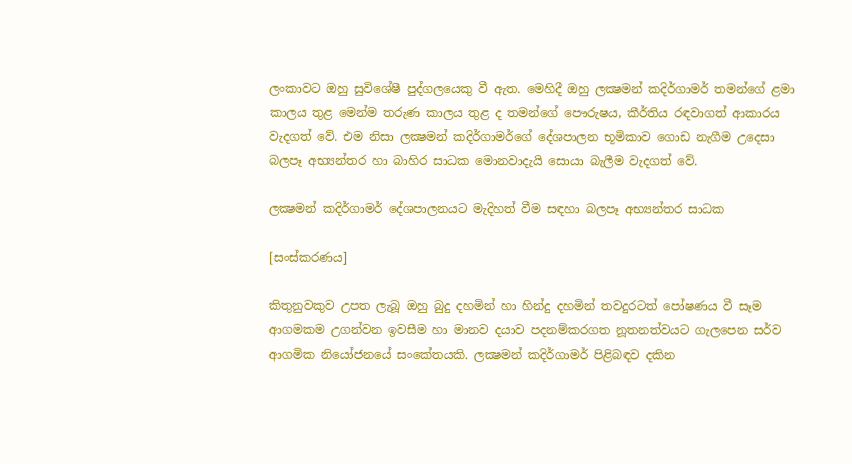ලංකාවට ඔහු සුවිශේෂී පුද්ගලයෙකු වී ඇත. මෙහිදී ඔහු ලක්‍ෂමන් කදිර්ගාමර් තමන්ගේ ළමා කාලය තුළ මෙන්ම තරුණ කාලය තුළ ද තමන්ගේ පෞරුෂය, කීර්තිය රඳවාගත් ආකාරය වැදගත් වේ. එම නිසා ලක්‍ෂමන් කදිර්ගාමර්ගේ දේශපාලන භූමිකාව ගොඩ නැගීම උදෙසා බලපෑ අභ්‍යන්තර හා බාහිර සාධක මොනවාදැයි සොයා බැලීම වැදගත් වේ.

ලක්‍ෂමන් කදිර්ගාමර් දේශපාලනයට මැදිහත් වීම සඳහා බලපෑ අභ්‍යන්තර සාධක

[සංස්කරණය]

කිතුනුවකුව උපත ලැබූ ඔහු බුදු දහමින් හා හින්දු දහමින් තවදුරටත් පෝෂණය වී සෑම ආගමකම උගන්වන ඉවසීම හා මානව දයාව පදනම්කරගත නූතනත්වයට ගැලපෙන සර්ව ආගමික නියෝජනයේ සංකේතයකි. ලක්‍ෂමන් කදිර්ගාමර් පිළිබඳව දකින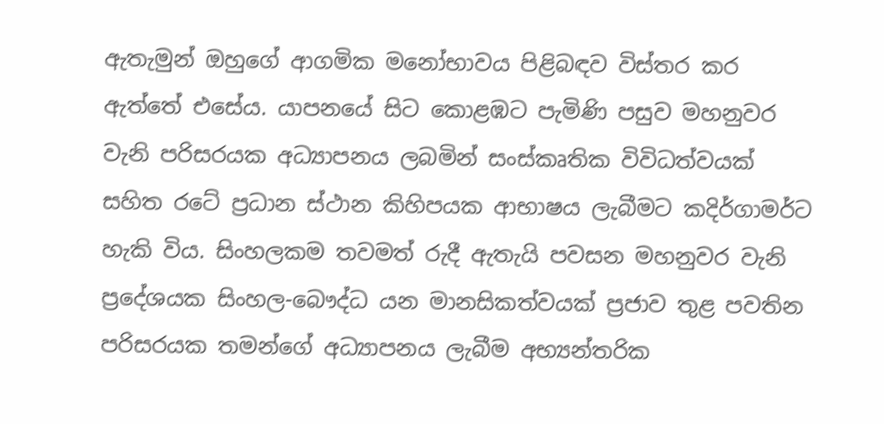ඇතැමුන් ඔහුගේ ආගමික මනෝභාවය පිළිබඳව විස්තර කර ඇත්තේ එසේය. යාපනයේ සිට කොළඹට පැමිණි පසුව මහනුවර වැනි පරිසරයක අධ්‍යාපනය ලබමින් සංස්කෘතික විවිධත්වයක් සහිත රටේ ප්‍රධාන ස්ථාන කිහිපයක ආභාෂය ලැබීමට කදිර්ගාමර්ට හැකි විය. සිංහලකම තවමත් රුදී ඇතැයි පවසන මහනුවර වැනි ප්‍රදේශයක සිංහල-බෞද්ධ යන මානසිකත්වයක් ප්‍රජාව තුළ පවතින පරිසරයක තමන්ගේ අධ්‍යාපනය ලැබීම අභ්‍යන්තරික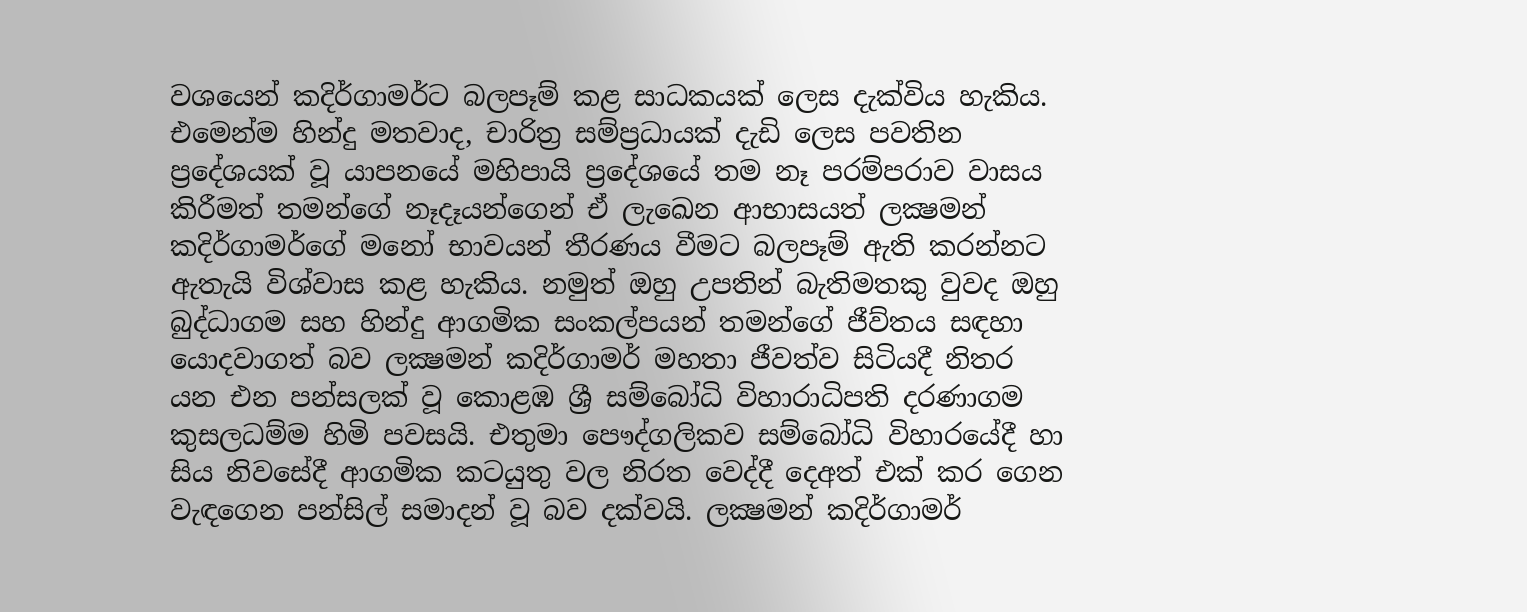වශයෙන් කදිර්ගාමර්ට බලපෑම් කළ සාධකයක් ලෙස දැක්විය හැකිය. එමෙන්ම හින්දු මතවාද, චාරිත්‍ර සම්ප්‍රධායක් දැඩි ලෙස පවතින ප්‍රදේශයක් වූ යාපනයේ මහිපායි ප්‍රදේශයේ තම නෑ පරම්පරාව වාසය කිරීමත් තමන්ගේ නෑදෑයන්ගෙන් ඒ ලැඛෙන ආභාසයත් ලක්‍ෂමන් කදිර්ගාමර්ගේ මනෝ භාවයන් තීරණය වීමට බලපෑම් ඇති කරන්නට ඇතැයි විශ්වාස කළ හැකිය. නමුත් ඔහු උපතින් බැතිමතකු වුවද ඔහු බුද්ධාගම සහ හින්දු ආගමික සංකල්පයන් තමන්ගේ ජීව්තය සඳහා යොදවාගත් බව ලක්‍ෂමන් කදිර්ගාමර් මහතා ජීවත්ව සිටියදී නිතර යන එන පන්සලක් වූ කොළඹ ශ්‍රී සම්බෝධි විහාරාධිපති දරණාගම කුසලධම්ම හිමි පවසයි. එතුමා පෞද්ගලිකව සම්බෝධි විහාරයේදී හා සිය නිවසේදී ආගමික කටයුතු වල නිරත වෙද්දී දෙඅත් එක් කර ගෙන වැඳගෙන පන්සිල් සමාදන් වූ බව දක්වයි. ලක්‍ෂමන් කදිර්ගාමර්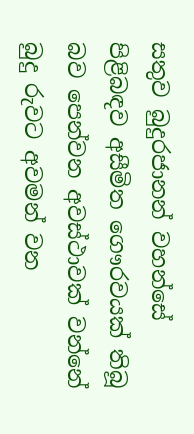සතුව බුදුරජානන් වහන්සේ පිළිබඳව අසීමිත ගෞරවයක් තිබූ බව පෙන්වන අවස්ථාවක් වන්නේ බුදු රුවට අවමන් වන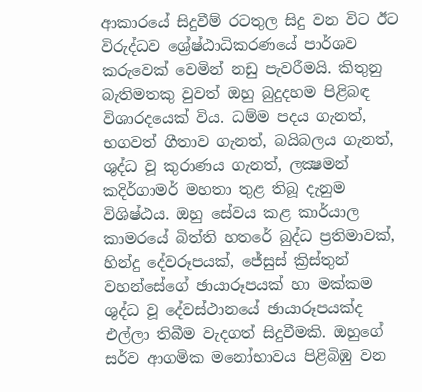ආකාරයේ සිදුවීම් රටතුල සිදු වන විට ඊට විරුද්ධව ශ්‍රේෂ්ඨාධිකරණයේ පාර්ශව කරුවෙක් වෙමින් නඩු පැවරීමයි. කිතුනු බැතිමතකු වුවත් ඔහු බුදුදහම පිළිබඳ විශාරදයෙක් විය. ධම්ම පදය ගැනත්, භගවත් ගීතාව ගැනත්, බයිබලය ගැනත්, ශුද්ධ වූ කුරාණය ගැනත්, ලක්‍ෂමන් කදිර්ගාමර් මහතා තුළ තිබූ දැනුම විශිෂ්ඨය. ඔහු සේවය කළ කාර්යාල කාමරයේ බිත්ති හතරේ බුද්ධ ප්‍රතිමාවක්, හින්දු දේවරූපයක්, ජේසුස් ක්‍රිස්තුන් වහන්සේගේ ඡායාරූපයක් හා මක්කම ශුද්ධ වූ දේවස්ථානයේ ඡායාරූපයක්ද එල්ලා තිබීම වැදගත් සිදුවීමකි. ඔහුගේ සර්ව ආගමික මනෝභාවය පිළිබිඹු වන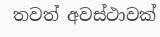තවත් අවස්ථාවක්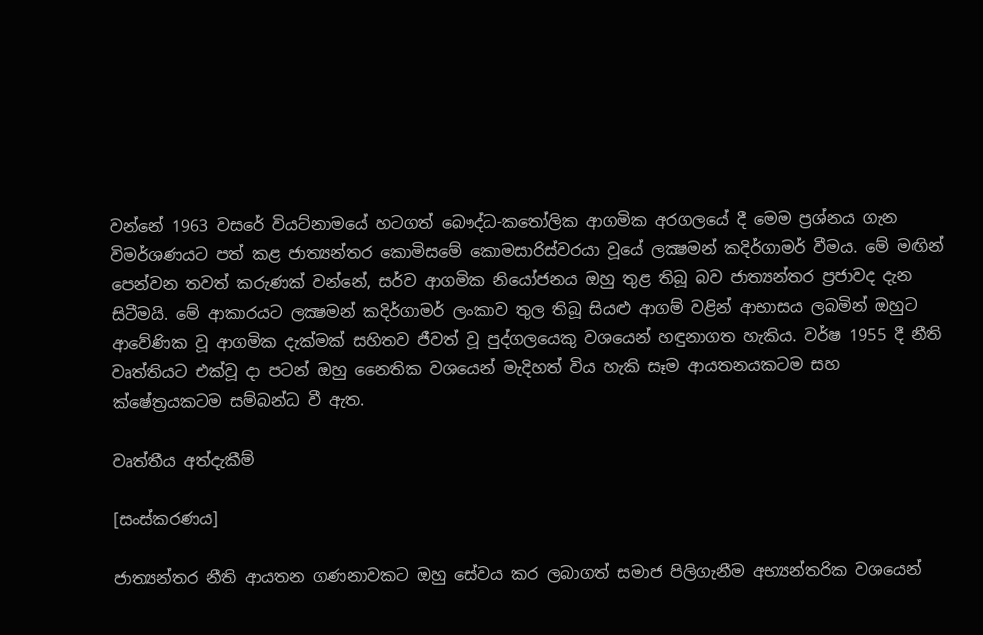වන්නේ 1963 වසරේ වියට්නාමයේ හටගත් බෞද්ධ-කතෝලික ආගමික අරගලයේ දී මෙම ප්‍රශ්නය ගැන විමර්ශණයට පත් කළ ජාත්‍යන්තර කොමිසමේ කොමසාරිස්වරයා වූයේ ලක්‍ෂමන් කදිර්ගාමර් වීමය. මේ මඟින් පෙන්වන තවත් කරුණක් වන්නේ, සර්ව ආගමික නියෝජනය ඔහු තුළ තිබූ බව ජාත්‍යන්තර ප්‍රජාවද දැන සිටීමයි. මේ ආකාරයට ලක්‍ෂමන් කදිර්ගාමර් ලංකාව තුල තිබූ සියළු ආගම් වළින් ආභාසය ලබමින් ඔහුට ආවේණික වූ ආගමික දැක්මක් සහිතව ජීවත් වූ පුද්ගලයෙකු වශයෙන් හඳුනාගත හැකිය. වර්ෂ 1955 දී නීති වෘත්තියට එක්වූ දා පටන් ඔහු නෛතික වශයෙන් මැදිහත් විය හැකි සෑම ආයතනයකටම සහ ක්ෂේත්‍රයකටම සම්බන්ධ වී ඇත.

වෘත්තීය අත්දැකීම්

[සංස්කරණය]

ජාත්‍යන්තර නීති ආයතන ගණනාවකට ඔහු සේවය කර ලබාගත් සමාජ පිලිගැනීම අභ්‍යන්තරික වශයෙන්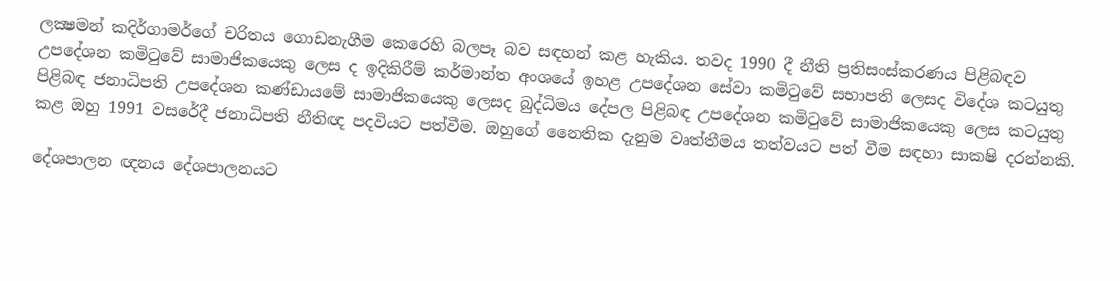ලක්‍ෂමන් කදිර්ගාමර්ගේ චරිතය ගොඩනැගීම කෙරෙහි බලපෑ බව සඳහන් කළ හැකිය. තවද 1990 දී නීති ප්‍රතිසංස්කරණය පිළිබඳව උපදේශන කමිටුවේ සාමාජිකයෙකු ලෙස ද ඉදිකිරීම් කර්මාන්ත අංශයේ ඉහළ උපදේශන සේවා කමිටුවේ සභාපති ලෙසද විදේශ කටයුතු පිළිබඳ ජනාධිපති උපදේශන කණ්ඩායමේ සාමාජිකයෙකු ලෙසද බුද්ධිමය දේපල පිළිබඳ උපදේශන කමිටුවේ සාමාජිකයෙකු ලෙස කටයුතු කළ ඔහු 1991 වසරේදී ජනාධිපති නීතිඥ පදවියට පත්වීම. ඔහුගේ නෛතික දැනුම වෘත්තීමය තත්වයට පත් වීම සඳහා සාක‍ෂි දරන්නකි.

දේශපාලන ඥනය දේශපාලනයට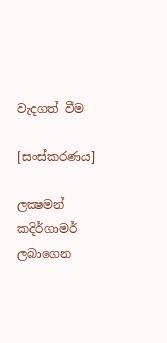වැදගත් වීම

[සංස්කරණය]

ලක්‍ෂමන් කදිර්ගාමර් ලබාගෙන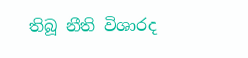තිබූ නීති විශාරද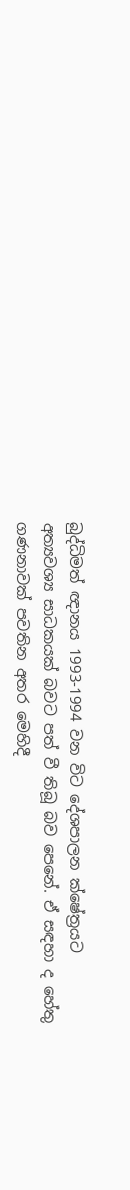බුද්ධිමත් ඥානය 1993-1994 වන විට දේශපාලන ක්ෂේත්‍රයට අත්‍යවශ්‍ය සාධකයක් බවට පත් වී තිබූ බව පෙනේ. ඒ සඳහා ද හේතු ගණනාවක් පවතින අතර මෙහිදී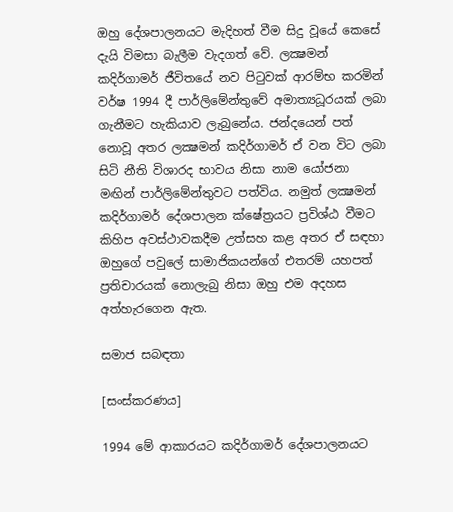ඔහු දේශපාලනයට මැදිහත් වීම සිදු වූයේ කෙසේ දැයි විමසා බැලීම වැදගත් ‍වේ. ලක්‍ෂමන් කදිර්ගාමර් ජීවිතයේ නව පිටුවක් ආරම්භ කරමින් වර්ෂ 1994 දී පාර්ලිමේන්තුවේ අමාත්‍යධූරයක් ලබා ගැනීමට හැකියාව ලැබුනේය. ජන්දයෙන් පත් නොවූ අතර ලක්‍ෂමන් කදිර්ගාමර් ඒ වන විට ලබා සිටි නීති විශාරද භාවය නිසා නාම යෝජනා මඟින් පාර්ලිමේන්තුවට පත්විය. නමුත් ලක්‍ෂමන් කදිර්ගාමර් දේශපාලන ක්ෂේත්‍රයට ප්‍රවිශ්ඨ වීමට කිහිප අවස්ථාවකදීම උත්සහ කළ අතර ඒ සඳහා ඔහුගේ පවුලේ සාමාජිකයන්ගේ එතරම් යහපත් ප්‍රතිචාරයක් නොලැබු නිසා ඔහු එම අදහස අත්හැරගෙන ඇත.

සමාජ සබඳතා

[සංස්කරණය]

1994 මේ ආකාරයට කදිර්ගාමර් දේශපාලනයට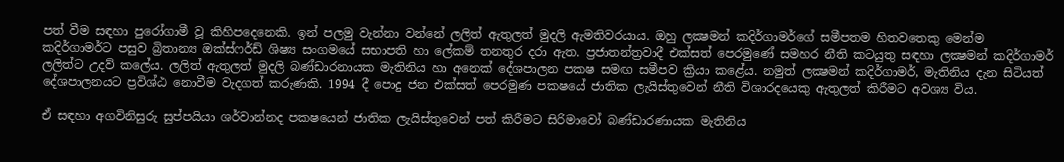පත් වීම සඳහා පුරෝගාමී වූ කිහිපදෙනෙකි. ඉන් පලමු වැන්නා වන්නේ ලලිත් ඇතුලත් මුදලි ඇමතිවරයාය. ඔහු ලක්‍ෂමන් කදිර්ගාමර්ගේ සමීපතම හිතවතෙකු මෙන්ම කදිර්ගාමර්ට පසුව බ්‍රිතාන්‍ය ඔක්ස්ෆර්ඩ් ශිෂ්‍ය සංගමයේ සභාපති හා ලේකම් තනතුර දරා ඇත. ප්‍රජාතන්ත්‍රවාදී එක්සත් පෙරමුණේ සමහර නීති කටයුතු සඳහා ලක්‍ෂමන් කදිර්ගාමර් ලලිත්ට උදව් කලේය. ලලිත් ඇතුලත් මුදලි බණ්ඩාරනායක මැතිනිය හා අනෙක් දේශපාලන පක‍ෂ සමඟ සමීපව ක්‍රියා කළේය. නමුත් ලක්‍ෂමන් කදිර්ගාමර්, මැතිනිය දැන සිටියත් දේශපාලනයට ප්‍රවිශ්ඨ නොවීම වැදගත් කරුණකි. 1994 දී පොදු ජන එක්සත් පෙරමුණ පක‍ෂයේ ජාතික ලැයිස්තුවෙන් නීති විශාරදයෙකු ඇතුලත් කිරීමට අවශ්‍ය විය.

ඒ සඳහා අගවිනිසුරු සුප්පයියා ශර්වාන්නද පක‍ෂයෙන් ජාතික ලැයිස්තුවෙන් පත් කිරීමට සිරිමාවෝ බණ්ඩාරණායක මැතිනිය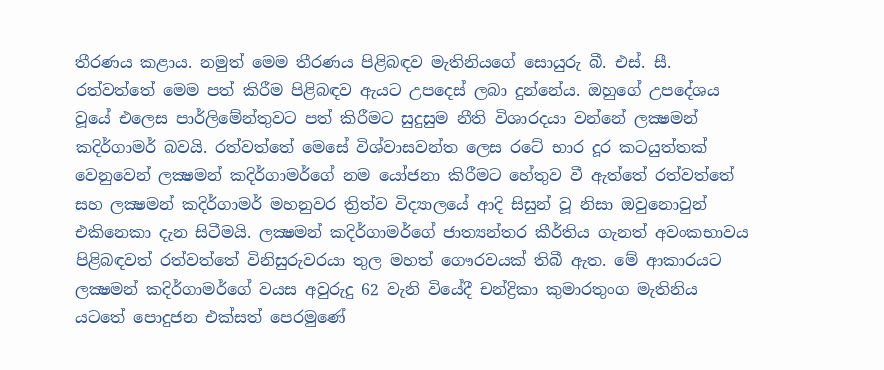තීරණය කළාය. නමුත් මෙම තීරණය පිළිබඳව මැතිනියගේ සොයුරු බී. එස්. සී. රත්වත්තේ මෙම පත් කිරීම පිළිබඳව ඇයට උපදෙස් ලබා දුන්නේය. ඔහුගේ උපදේශය වූයේ එලෙස පාර්ලිමේන්තුවට පත් කිරීමට සුදුසුම නීති විශාරදයා වන්නේ ලක්‍ෂමන් කදිර්ගාමර් බවයි. රත්වත්තේ මෙසේ විශ්වාසවන්ත ලෙස රටේ භාර දූර කටයුත්තක් වෙනුවෙන් ලක්‍ෂමන් කදිර්ගාමර්ගේ නම යෝජනා කිරීමට හේතුව වී ඇත්තේ රත්වත්තේ සහ ලක්‍ෂමන් කදිර්ගාමර් මහනුවර ත්‍රිත්ව විද්‍යාලයේ ආදි සිසුන් වූ නිසා ඔවුනොවුන් එකිනෙකා දැන සිටීමයි. ලක්‍ෂමන් කදිර්ගාමර්ගේ ජාත්‍යන්තර කීර්තිය ගැනත් අවංකභාවය පිළිබඳවත් රත්වත්තේ විනිසුරුවරයා තුල මහත් ගෞරවයක් තිබී ඇත. මේ ආකාරයට ලක්‍ෂමන් කදිර්ගාමර්ගේ වයස අවුරුදු 62 වැනි වියේදී චන්ද්‍රිකා කුමාරතුංග මැතිනිය යටතේ පොදුජන එක්සත් පෙරමුණේ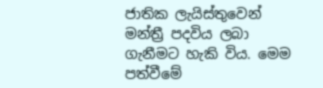ජාතික ලැයිස්තුවෙන් මන්ත්‍රී පදවිය ලබා ගැනීමට හැකි විය. මෙම පත්වීමේ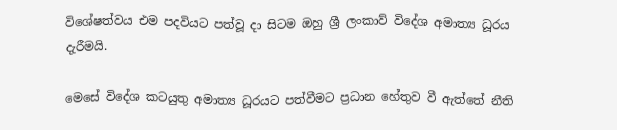විශේෂත්වය එම පදවියට පත්වූ දා සිටම ඔහු ශ්‍රී ලංකාව් විදේශ අමාත්‍ය ධූරය දැරීමයි.

මෙසේ විදේශ කටයුතු අමාත්‍ය ධූරයට පත්වීමට ප්‍රධාන හේතුව වී ඇත්තේ නීති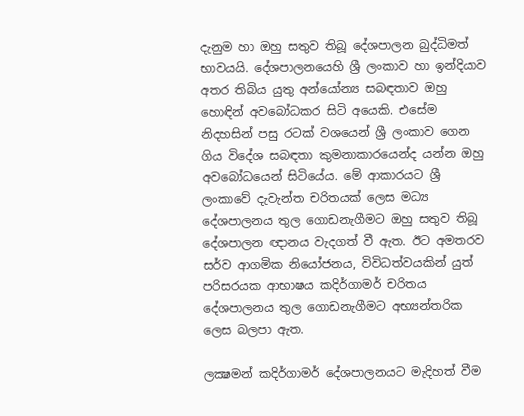දැනුම හා ඔහු සතුව තිබූ දේශපාලන බුද්ධිමත් භාවයයි. දේශපාලනයෙහි ශ්‍රී ලංකාව හා ඉන්දියාව අතර තිබිය යුතු අන්යෝන්‍ය සබඳතාව ඔහු හොඳින් අවබෝධකර සිටි අයෙකි. එසේම නිදහසින් පසු රටක් වශයෙන් ශ්‍රී ලංකාව ගෙන ගිය විදේශ සබඳතා කුමනාකාරයෙන්ද යන්න ඔහු අවබෝධයෙන් සිටියේය. මේ ආකාරයට ශ්‍රී ලංකාවේ දැවැන්ත චරිතයක් ලෙස මධ්‍ය දේශපාලනය තුල ගොඩනැගීමට ඔහු සතුව තිබූ දේශපාලන ඥානය වැදගත් වී ඇත. ඊට අමතරව සර්ව ආගමික නියෝජනය, විවිධත්වයකින් යුත් පරිසරයක ආභාෂය කදිර්ගාමර් චරිතය දේශපාලනය තුල ගොඩනැගීමට අභ්‍යන්තරික ලෙස බලපා ඇත.

ලක්‍ෂමන් කදිර්ගාමර් දේශපාලනයට මැදිහත් වීම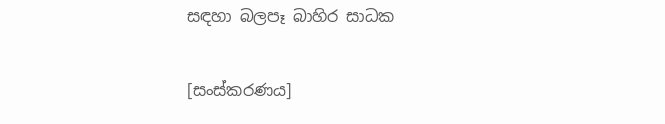සඳහා බලපෑ බාහිර සාධක

[සංස්කරණය]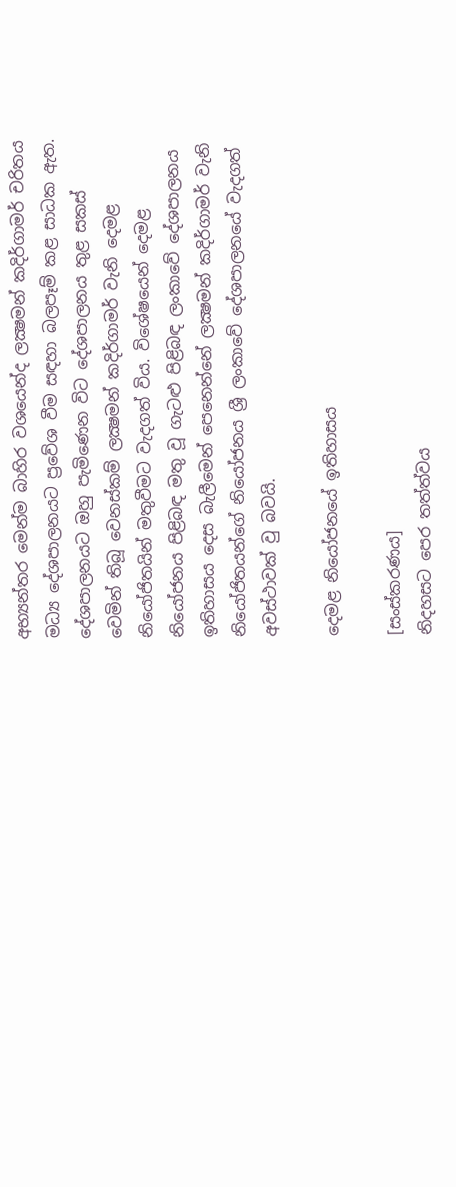අභ්‍යන්තර මෙන්ම බාහිර වශයෙන්ද ලක්‍ෂමන් කදිර්ගාමර් චරිතය මධ්‍ය දේශපාලනයට ප්‍රවේශ වීම සඳහා බලපෑම් කළ සාධක ඇත. දේශපාලනයට ඔහු පැමිණෙන විට දේශපාලනය තුළ සකස් වෙමින් තිබූ වෙනස්කම් ලක්‍ෂමන් කදිර්ගාමර් වැනි දෙමළ නියෝජිතයින් මතුවීමට වැදගත් විය. විශේෂයෙන් දෙමළ නියෝජනය පිළිබඳ මතු වූ ගැටළු පිළිබඳ ලංකාවේ දේශපාලනය ඉතිහාසය දෙස බැලීමෙන් පෙනෙන්නේ ලක්‍ෂමන් කදිර්ගාමර් වැනි නියෝජිතයන්ගේ නියෝජනය ශ්‍රී ලංකාවේ දේශපාලනයේ වැදගත් අවස්ථාවක් වු බවයි.

දෙමළ නියෝජනයේ ඉතිහාසය

[සංස්කරණය]
නිදහසට පෙර තත්ත්වය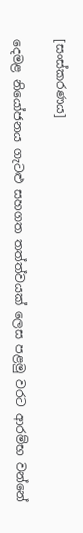[සංස්කරණය]

දෙමළ නියෝජනය ගැටළු සහගත තත්ත්වයක් ලෙස පළමු වරට ආරම්භ වන්නේ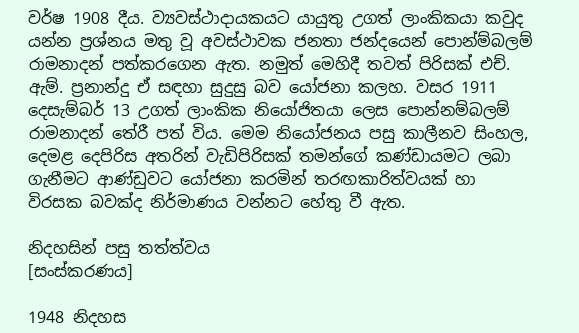වර්ෂ 1908 දීය. ව්‍යවස්ථාදායකයට යායුතු උගත් ලාංකිකයා කවුද යන්න ප්‍රශ්නය මතු වූ අවස්ථාවක ජනතා ජන්දයෙන් පොන්ම්බලම් රාමනාදන් පත්කරගෙන ඇත. නමුත් මෙහිදී තවත් පිරිසක් එච්. ඇම්. ප්‍රනාන්දු ඒ සඳහා සුදුසු බව යෝජනා කලහ. වසර 1911 දෙසැම්බර් 13 උගත් ලාංකික නියෝජිතයා ලෙස පොන්නම්බලම් රාමනාදන් තේරී පත් විය. මෙම නියෝජනය පසු කාලීනව සිංහල, දෙමළ දෙපිරිස අතරින් වැඩිපිරිසක් තමන්ගේ කණ්ඩායමට ලබා ගැනීමට ආණ්ඩුවට යෝජනා කරමින් තරඟකාරිත්වයක් හා විරසක බවක්ද නිර්මාණය වන්නට හේතු වී ඇත.

නිදහසින් පසු තත්ත්වය
[සංස්කරණය]

1948 නිදහස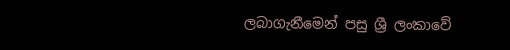ලබාගැනීමෙන් පසු ශ්‍රී ලංකාවේ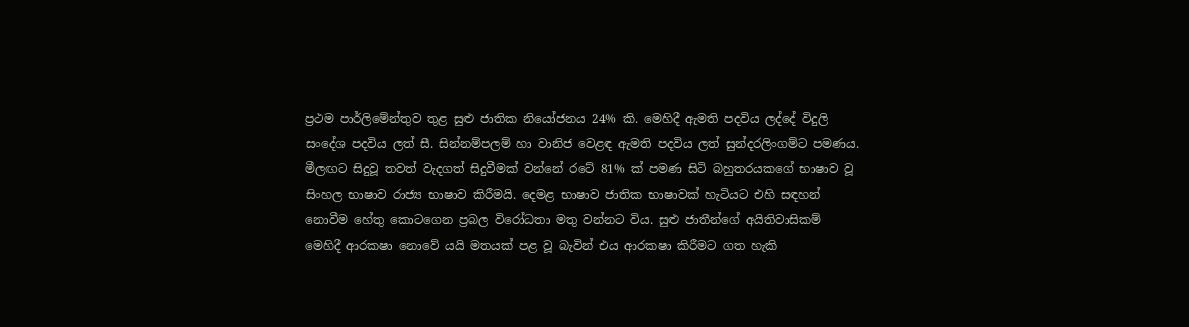ප්‍රථම පාර්ලිමේන්තුව තුළ සුළු ජාතික නියෝජනය 24% කි. මෙහිදී ඇමති පදවිය ලද්දේ විදුලි සංදේශ පදවිය ලත් සී. සින්නම්පලම් හා වානිජ වෙළඳ ඇමති පදවිය ලත් සුන්දරලිංගම්ට පමණය. මීලඟට සිදුවූ තවත් වැදගත් සිදුවීමක් වන්නේ රටේ 81% ක් පමණ සිටි බහුතරයකගේ භාෂාව වූ සිංහල භාෂාව රාජ්‍ය භාෂාව කිරීමයි. දෙමළ භාෂාව ජාතික භාෂාවක් හැටියට එහි සඳහන් නොවීම හේතු කොටගෙන ප්‍රබල විරෝධතා මතු වන්නට විය. සුළු ජාතීන්ගේ අයිතිවාසිකම් මෙහිදී ආරක‍ෂා නොවේ යයි මතයක් පළ වූ බැවින් එය ආරක‍ෂා කිරීමට ගත හැකි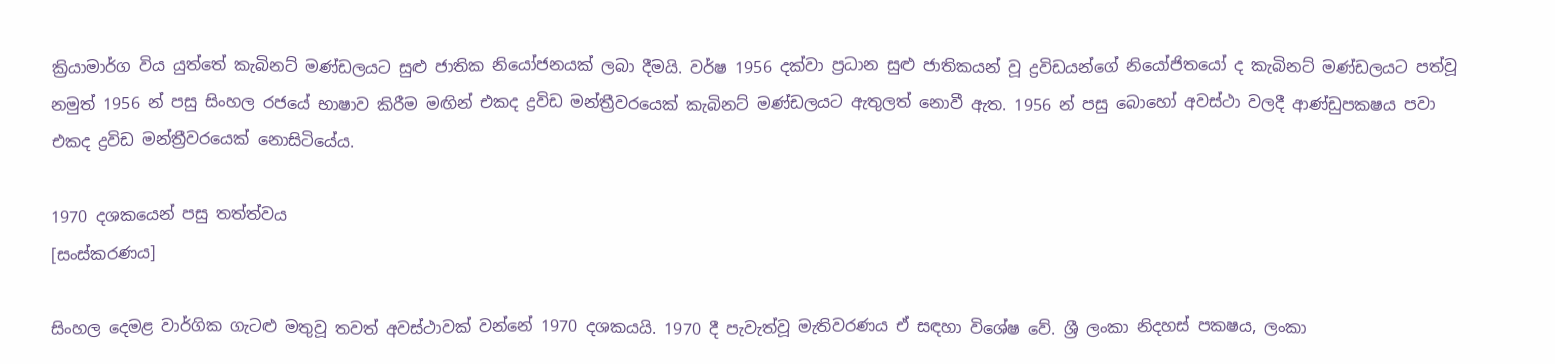ක්‍රියාමාර්ග විය යුත්තේ කැබිනට් මණ්ඩලයට සුළු ජාතික නියෝජනයක් ලබා දීමයි. වර්ෂ 1956 දක්වා ප්‍රධාන සුළු ජාතිකයන් වූ ද්‍රවිඩයන්ගේ නියෝජිතයෝ ද කැබිනට් මණ්ඩලයට පත්වූ නමුත් 1956 න් පසු සිංහල රජයේ භාෂාව කිරීම මඟින් එකද ද්‍රවිඩ මන්ත්‍රීවරයෙක් කැබිනට් මණ්ඩලයට ඇතුලත් නොවී ඇත. 1956 න් පසු බොහෝ අවස්ථා වලදී ආණ්ඩුපක‍ෂය පවා එකද ද්‍රවිඩ මන්ත්‍රීවරයෙක් නොසිටියේය.

1970 දශකයෙන් පසු තත්ත්වය
[සංස්කරණය]

සිංහල දෙමළ වාර්ගික ගැටළු මතුවූ තවත් අවස්ථාවක් වන්නේ 1970 දශකයයි. 1970 දී පැවැත්වූ මැතිවරණය ඒ සඳහා විශේෂ වේ. ශ්‍රී ලංකා නිදහස් පක‍ෂය, ලංකා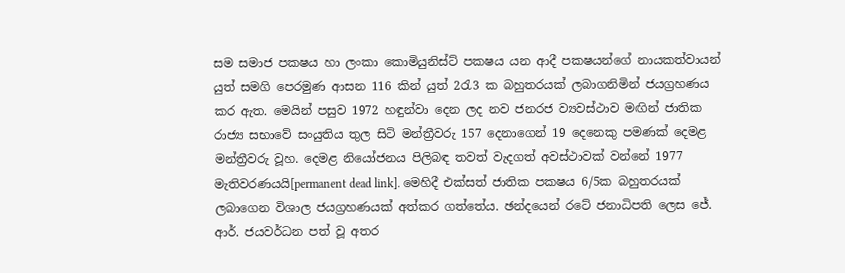සම සමාජ පක‍ෂය හා ලංකා කොමියුනිස්ට් පක‍ෂය යන ආදී පක‍ෂයන්ගේ නායකත්වායන් යුත් සමගි පෙරමුණ ආසන 116 කින් යුත් 2රැ3 ක බහුතරයක් ලබාගනිමින් ජයග්‍රහණය කර ඇත. මෙයින් පසුව 1972 හඳුන්වා දෙන ලද නව ජනරජ ව්‍යවස්ථාව මඟින් ජාතික රාජ්‍ය සභාවේ සංයුතිය තුල සිටි මන්ත්‍රීවරු 157 දෙනාගෙන් 19 දෙනෙකු පමණක් දෙමළ මන්ත්‍රීවරු වූහ. දෙමළ නියෝජනය පිලිබඳ තවත් වැදගත් අවස්ථාවක් වන්නේ 1977 මැතිවරණයයි[permanent dead link]. මෙහිදී එක්සත් ජාතික පක‍ෂය 6/5ක බහුතරයක් ලබාගෙන විශාල ජයග්‍රහණයක් අත්කර ගත්තේය. ඡන්දයෙන් රටේ ජනාධිපති ලෙස ජේ. ආර්. ජයවර්ධන පත් වූ අතර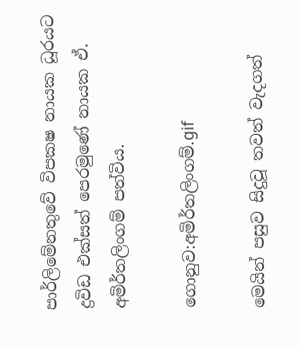පාර්ලිමේනතුවේ විපක‍ෂ නායක ධූරයට ද්‍රවිඩ එක්සත් පෙරමුණේ නායක ඒ. අමිර්තලිංගම් පත්විය.

ගොනුව:අමිර්තලිංගම්.gif

මෙයින් පසුව සිදුවූ තවත් වැදගත්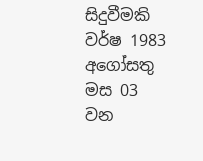සිදුවීමකි වර්ෂ 1983 අගෝසතු මස 03 වන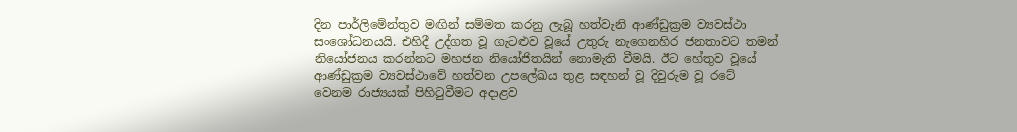දින පාර්ලිමේන්තුව මඟින් සම්මත කරනු ලැබූ හත්වැනි ආණ්ඩුක්‍රම ව්‍යවස්ථා සංශෝධනයයි. එහිදී උද්ගත වූ ගැටළුව වූයේ උතුරු නැගෙනහිර ජනතාවට තමන් නියෝජනය කරන්නට මහජන නියෝජිතයින් නොමැති වීමයි. ඊට හේතුව වූයේ ආණ්ඩුක්‍රම ව්‍යවස්ථාවේ හත්වන උපලේඛය තුළ සඳහන් වූ දිවුරුම වූ රටේ වෙනම රාජ්‍යයක් පිහිටුවීමට අදාළව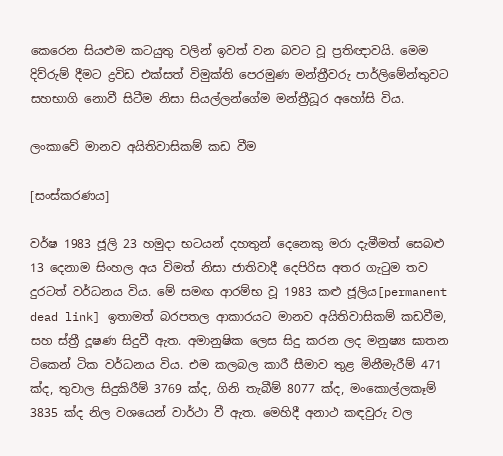කෙරෙන සියළුම කටයුතු වලින් ඉවත් වන බවට වූ ප්‍රතිඥාවයි. මෙම දිව්රුම් දීමට ද්‍රවිඩ එක්සත් විමුක්ති පෙරමුණ මන්ත්‍රීවරු පාර්ලිමේන්තුවට සහභාගි නොවී සිටීම නිසා සියල්ලන්ගේම මන්ත්‍රීධූර අහෝසි විය.

ලංකාවේ මානව අයිතිවාසිකම් කඩ වීම

[සංස්කරණය]

වර්ෂ 1983 ජූලි 23 හමුදා භටයන් දහතුන් දෙනෙකු මරා දැමීමත් සෙබළු 13 දෙනාම සිංහල අය විමත් නිසා ජාතිවාදී දෙපිරිස අතර ගැටුම තව දුරටත් වර්ධනය විය. මේ සමඟ ආරම්භ වූ 1983 කළු ජූලිය[permanent dead link] ඉතාමත් බරපතල ආකාරයට මානව අයිතිවාසිකම් කඩවීම, සහ ස්ත්‍රී දූෂණ සිදුවී ඇත. අමානුෂික ලෙස සිදු කරන ලද මනුෂ්‍ය ඝාතන ටිකෙන් ටික වර්ධනය විය. එම කලබල කාරී සීමාව තුළ මිනීමැරීම් 471 ක්ද, තුවාල සිදුකිරීම් 3769 ක්ද, ගිනි තැබීම් 8077 ක්ද, මංකොල්ලකෑම් 3835 ක්ද නිල වශයෙන් වාර්ථා වී ඇත. මෙහිදී අනාථ කඳවුරු වල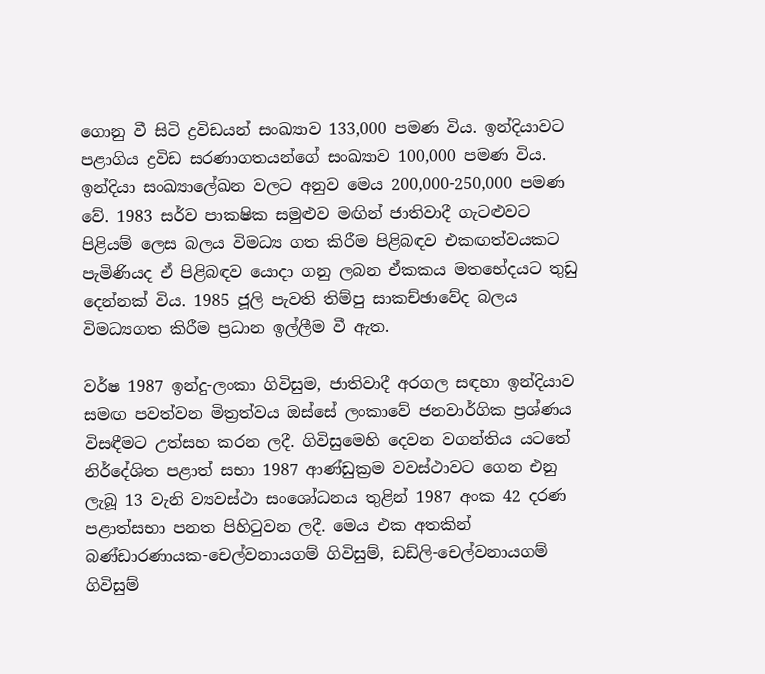ගොනු වී සිටි ද්‍රවිඩයන් සංඛ්‍යාව 133,000 පමණ විය. ඉන්දියාවට පළාගිය ද්‍රවිඩ සරණාගතයන්ගේ සංඛ්‍යාව 100,000 පමණ විය. ඉන්දියා සංඛ්‍යාලේඛන වලට අනුව මෙය 200,000-250,000 පමණ වේ. 1983 සර්ව පාක‍ෂික සමුළුව මඟින් ජාතිවාදී ගැටළුවට පිළියම් ලෙස බලය විමධ්‍ය ගත කිරීම පිළිබඳව එකඟත්වයකට පැමිණියද ඒ පිළිබඳව යොදා ගනු ලබන ඒකකය මතභේදයට තුඩු දෙන්නක් විය. 1985 ජූලි පැවති තිම්පු සාකච්ඡාවේද බලය විමධ්‍යගත කිරීම ප්‍රධාන ඉල්ලීම වී ඇත.

වර්ෂ 1987 ඉන්දු-ලංකා ගිවිසුම, ජාතිවාදී අරගල සඳහා ඉන්දියාව සමඟ පවත්වන මිත්‍රත්වය ඔස්සේ ලංකාවේ ජනවාර්ගික ප්‍රශ්ණය විසඳීමට උත්සහ කරන ලදී. ගිවිසුමෙහි දෙවන වගන්තිය යටතේ නිර්දේශිත පළාත් සභා 1987 ආණ්ඩුක්‍රම වවස්ථාවට ගෙන එනු ලැබූ 13 වැනි ව්‍යවස්ථා සංශෝධනය තුළින් 1987 අංක 42 දරණ පළාත්සභා පනත පිහිටුවන ලදී. මෙය එක අතකින් බණ්ඩාරණායක-චෙල්වනායගම් ගිවිසුම්, ඩඩ්ලි-චෙල්වනායගම් ගිවිසුම්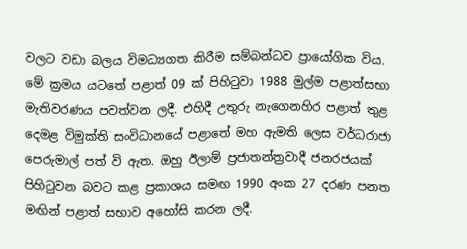වලට වඩා බලය විමධ්‍යගත කිරීම සම්බන්ධව ප්‍රායෝගික විය. මේ ක්‍රමය යටතේ පළාත් 09 ක් පිහිටුවා 1988 මුල්ම පළාත්සභා මැතිවරණය පවත්වන ලදී. එහිදී උතුරු නැගෙනහිර පළාත් තුළ දෙමළ විමුක්ති සංවිධානයේ පළාතේ මහ ඇමති ලෙස වර්ධරාජා පෙරුමාල් පත් වි ඇත. ඔහු ඊලාම් ප්‍රජාතන්ත්‍රවාදී ජනරජයක් පිහිටුවන බවට කළ ප්‍රකාශය සමඟ 1990 අංක 27 දරණ පනත මඟින් පළාත් සභාව අහෝසි කරන ලදී.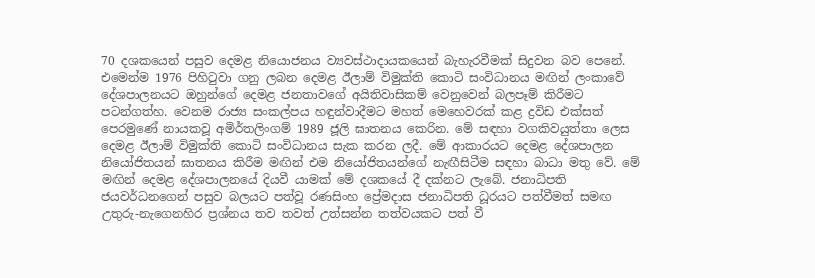70 දශකයෙන් පසුව දෙමළ නියොජනය ව්‍යවස්ථාදායකයෙන් බැහැරවීමක් සිදුවන බව පෙනේ. එමෙන්ම 1976 පිහිටුවා ගනු ලබන දෙමළ ඊලාම් විමුක්ති කොටි සංවිධානය මඟින් ලංකාවේ දේශපාලනයට ඔහුන්ගේ දෙමළ ජනතාවගේ අයිතිවාසිකම් වෙනුවෙන් බලපෑම් කිරීමට පටන්ගත්හ. වෙනම රාජ්‍ය සංකල්පය හඳුන්වාදීමට මහත් මෙහෙවරක් කළ ද්‍රවිඩ එක්සත් පෙරමුණේ නායකවූ අමිර්තලිංගම් 1989 ජූලි ඝාතනය කෙරින. මේ සඳහා වගකිවයුත්තා ලෙස දෙමළ ඊලාම් විමුක්ති කොටි සංවිධානය සැක කරන ලදී. මේ ආකාරයට දෙමළ දේශපාලන නියෝජිතයන් ඝාතනය කිරීම මඟින් එම නියෝජිතයන්ගේ නැඟීසිටීම සඳහා බාධා මතු වේ. මේ මඟින් දෙමළ දේශපාලනයේ දියවී යාමක් මේ දශකයේ දී දක්නට ලැබේ. ජනාධිපති ජයවර්ධනගෙන් පසුව බලයට පත්වූ රණසිංහ ප්‍රේමදාස ජනාධිපති ධූරයට පත්වීමත් සමඟ උතුරු-නැගෙනහිර ප්‍රශ්නය තව තවත් උත්සන්න තත්වයකට පත් වී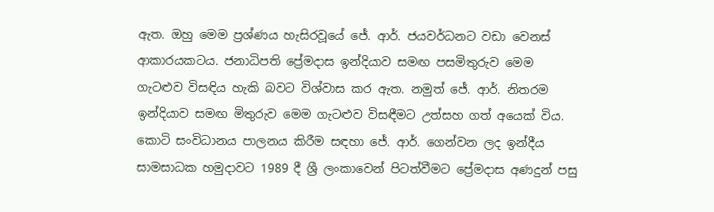ඇත. ඔහු මෙම ප්‍රශ්ණය හැසිරවූයේ ජේ. ආර්. ජයවර්ධනට වඩා වෙනස් ආකාරයකටය. ජනාධිපති ප්‍රේමදාස ඉන්දියාව සමඟ පසමිතුරුව මෙම ගැටළුව විසඳිය හැකි බවට විශ්වාස කර ඇත. නමුත් ජේ. ආර්. නිතරම ඉන්දියාව සමඟ මිතුරුව මෙම ගැටළුව විසඳීමට උත්සහ ගත් අයෙක් විය. කොටි සංවිධානය පාලනය කිරීම සඳහා ජේ. ආර්. ගෙන්වන ලද ඉන්දීය සාමසාධක හමුදාවට 1989 දී ශ්‍රී ලංකාවෙන් පිටත්වීමට ප්‍රේමදාස අණදුන් පසු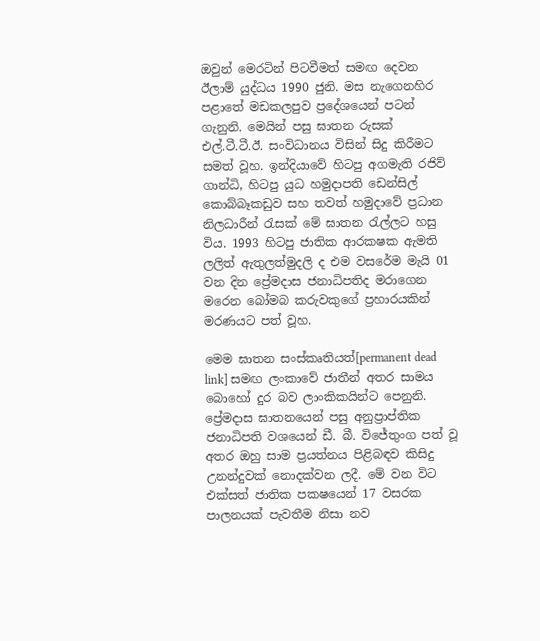ඔවුන් මෙරටින් පිටවීමත් සමඟ දෙවන ඊලාම් යුද්ධය 1990 ජුනි. මස නැගෙනහිර පළාතේ මඩකලපුව ප්‍රදේශයෙන් පටන් ගැනුනි. මෙයින් පසු ඝාතන රුසක් එල්.ටී.ටී.ඊ. සංවිධානය විසින් සිදු කිරීමට සමත් වූහ. ඉන්දියාවේ හිටපු අගමැති රජිව් ගාන්ධි, හිටපු යුධ හමුදාපති ඩෙන්සිල් කොබ්බෑකඩුව සහ තවත් හමුදාවේ ප්‍රධාන නිලධාරීන් රැසක් මේ ඝාතන රැල්ලට හසු විය. 1993 හිටපු ජාතික ආරක‍ෂක ඇමති ලලිත් ඇතුලත්මුදලි ද එම වසරේම මැයි 01 වන දින ප්‍රේමදාස ජනාධිපතිද මරාගෙන මරෙන බෝමබ කරුවකුගේ ප්‍රහාරයකින් මරණයට පත් වූහ.

මෙම ඝාතන සංස්කෘතියත්[permanent dead link] සමඟ ලංකාවේ ජාතීන් අතර සාමය බොහෝ දුර බව ලාංකිකයින්ට පෙනුනි. ප්‍රේමදාස ඝාතනයෙන් පසු අනුප්‍රාප්තික ජනාධිපති වශයෙන් ඩී. බී. විජේතුංග පත් වූ අතර ඔහු සාම ප්‍රයත්නය පිළිබඳව කිසිදු උනන්දුවක් නොදක්වන ලදී. මේ වන විට එක්සත් ජාතික පක‍ෂයෙන් 17 වසරක පාලනයක් පැවතීම නිසා නව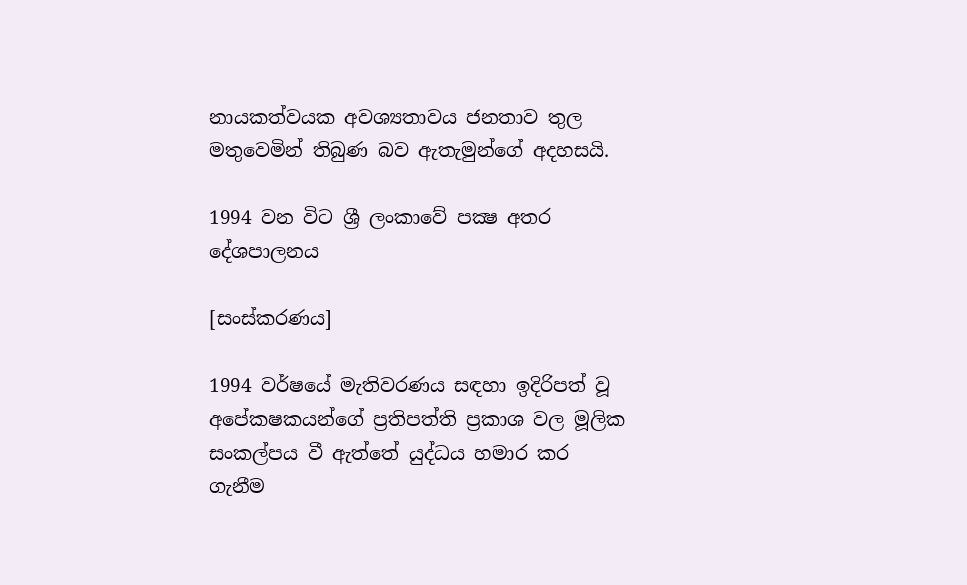නායකත්වයක අවශ්‍යතාවය ජනතාව තුල මතුවෙමින් තිබුණ බව ඇතැමුන්ගේ අදහසයි.

1994 වන විට ශ්‍රී ලංකාවේ පක්‍ෂ අතර දේශපාලනය

[සංස්කරණය]

1994 වර්ෂයේ මැතිවරණය සඳහා ඉදිරිපත් වූ අපේක‍ෂකයන්ගේ ප්‍රතිපත්ති ප්‍රකාශ වල මූලික සංකල්පය වී ඇත්තේ යුද්ධය හමාර කර ගැනීම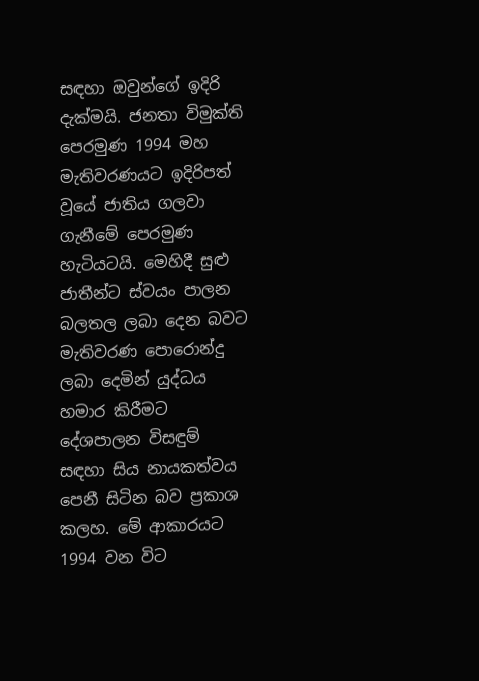සඳහා ඔවුන්ගේ ඉදිරි දැක්මයි. ජනතා විමුක්ති පෙරමුණ 1994 මහ මැතිවරණයට ඉදිරිපත් වූයේ ජාතිය ගලවා ගැනීමේ පෙරමුණ හැටියටයි. මෙහිදී සුළු ජාතීන්ට ස්වයං පාලන බලතල ලබා දෙන බවට මැතිවරණ පොරොන්දු ලබා දෙමින් යුද්ධය හමාර කිරීමට දේශපාලන විසඳුම් සඳහා සිය නායකත්වය පෙනී සිටින බව ප්‍රකාශ කලහ. මේ ආකාරයට 1994 වන විට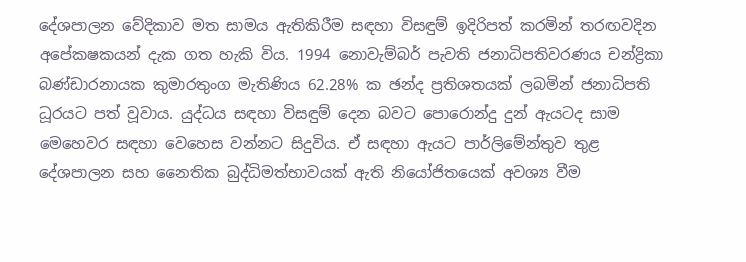දේශපාලන වේදිකාව මත සාමය ඇතිකිරීම සඳහා විසඳුම් ඉදිරිපත් කරමින් තරඟවදින අපේක‍ෂකයන් දැක ගත හැකි විය. 1994 නොවැම්බර් පැවති ජනාධිපතිවරණය චන්ද්‍රිකා බණ්ඩාරනායක කුමාරතුංග මැතිණිය 62.28% ක ඡන්ද ප්‍රතිශතයක් ලබමින් ජනාධිපති ධූරයට පත් වූවාය. යුද්ධය සඳහා විසඳුම් දෙන බවට පොරොන්දු දුන් ඇයටද සාම මෙහෙවර සඳහා වෙහෙස වන්නට සිදුවිය. ඒ සඳහා ඇයට පාර්ලිමේන්තුව තුළ දේශපාලන සහ නෛතික බුද්ධිමත්භාවයක් ඇති නියෝජිතයෙක් අවශ්‍ය වීම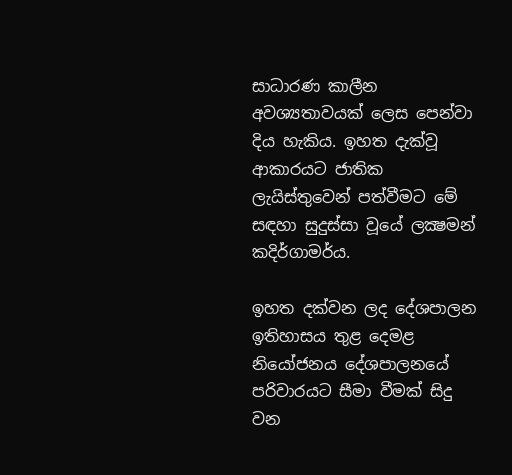සාධාරණ කාලීන අවශ්‍යතාවයක් ලෙස පෙන්වා දිය හැකිය. ඉහත දැක්වූ ආකාරයට ජාතික ලැයිස්තුවෙන් පත්වීමට මේ සඳහා සුදුස්සා වූයේ ලක්‍ෂමන් කදිර්ගාමර්ය.

ඉහත දක්වන ලද දේශපාලන ඉතිහාසය තුළ දෙමළ නියෝජනය දේශපාලනයේ පරිවාරයට සීමා වීමක් සිදු වන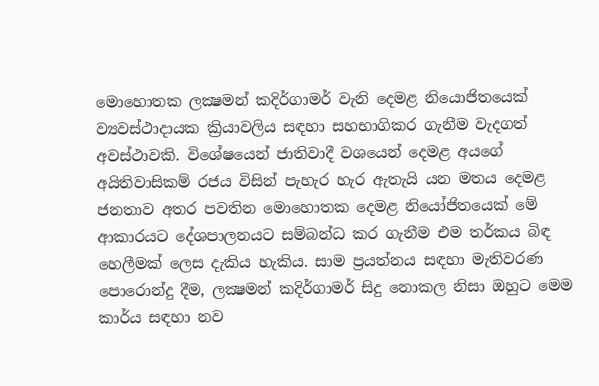මොහොතක ලක්‍ෂමන් කදිර්ගාමර් වැනි දෙමළ නියොජිතයෙක් ව්‍යවස්ථාදායක ක්‍රියාවලිය සඳහා සහභාගිකර ගැනීම වැදගත් අවස්ථාවකි. විශේෂයෙන් ජාතිවාදී වශයෙන් දෙමළ අයගේ අයිතිවාසිකම් රජය විසින් පැහැර හැර ඇතැයි යන මතය දෙමළ ජනතාව අතර පවතින මොහොතක දෙමළ නියෝජිතයෙක් මේ ආකාරයට දේශපාලනයට සම්බන්ධ කර ගැනීම එම තර්කය බිඳ හෙලීමක් ලෙස දැකිය හැකිය. සාම ප්‍රයත්නය සඳහා මැතිවරණ පොරොන්දු දීම, ලක්‍ෂමන් කදිර්ගාමර් සිදු නොකල නිසා ඔහුට මෙම කාර්ය සඳහා නව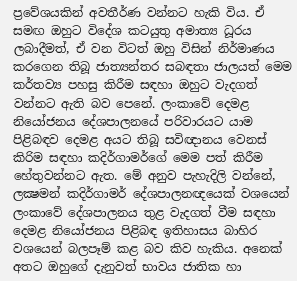ප්‍රවේශයකින් අවතීර්ණ වන්නට හැකි විය. ඒ සමඟ ඔහුට විදේශ කටයුතු අමාත්‍ය ධූරය ලබාදීමත්, ඒ වන විටත් ඔහු විසින් නිර්මාණය කරගෙන තිබූ ජාත්‍යන්තර සබඳතා ජාලයත් මෙම කර්තව්‍ය පහසු කිරීම සඳහා ඔහුට වැදගත් වන්නට ඇති බව පෙනේ. ලංකාවේ දෙමළ නියෝජනය දේශපාලනයේ පරිවාරයට යාම පිළිබඳව දෙමළ අයට තිබූ සවිඥානය වෙනස් කිරිම සඳහා කදිර්ගාමර්ගේ මෙම පත් කිරීම හේතුවන්නට ඇත. මේ අනුව පැහැදිලි වන්නේ, ලක්‍ෂමන් කදිර්ගාමර් දේශපාලනඥයෙක් වශයෙන් ලංකාවේ දේශපාලනය තුළ වැදගත් වීම සඳහා දෙමළ නියෝජනය පිළිබඳ ඉතිහාසය බාහිර වශයෙන් බලපෑම් කළ බව කිව හැකිය. අනෙක් අතට ඔහුගේ දැනුවත් භාවය ජාතික හා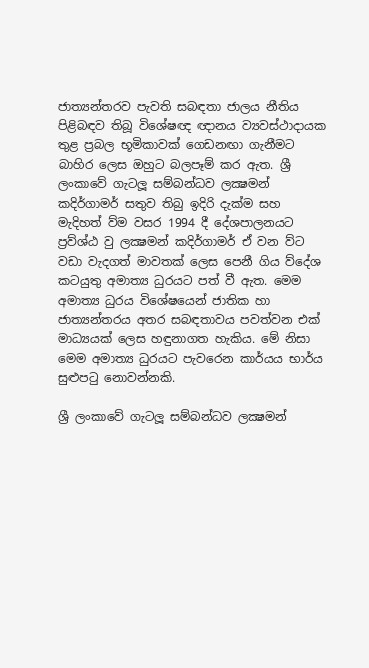ජාත්‍යන්තරව පැවති සබඳතා ජාලය නීතිය පිළිබඳව තිබූ විශේෂඥ ඥානය ව්‍යවස්ථාදායක තුළ ප්‍රබල භූමිකාවක් ගෙඩනඟා ගැනීමට බාහිර ලෙස ඔහුට බලපෑම් කර ඇත. ශ්‍රී ලංකාවේ ගැටලූ සම්බන්ධව ලක්‍ෂමන් කදිර්ගාමර් සතුව තිබු ඉදිරි දැක්ම සහ මැදිහත් ව්ම වසර 1994 දී දේශපාලනයට ප්‍රව්ශ්ඨ වු ලක්‍ෂමන් කදිර්ගාමර් ඒ වන ව්ට වඩා වැදගත් මාවතක් ලෙස පෙනී ගිය ව්දේශ කටයුතු අමාත්‍ය ධුරයට පත් වී ඇත. මෙම අමාත්‍ය ධුරය විශේෂයෙන් ජාතික හා ජාත්‍යන්තරය අතර සබඳතාවය පවත්වන එක් මාධ්‍යයක් ලෙස හඳුනාගත හැකිය. මේ නිසා මෙම අමාත්‍ය ධුරයට පැවරෙන කාර්යය භාර්ය සුළුපටු නොවන්නකි.

ශ්‍රී ලංකාවේ ගැටලූ සම්බන්ධව ලක්‍ෂමන්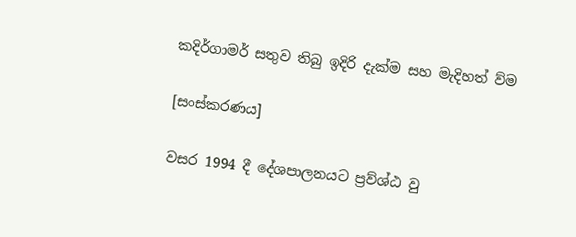කදිර්ගාමර් සතුව තිබු ඉදිරි දැක්ම සහ මැදිහත් ව්ම

[සංස්කරණය]

වසර 1994 දී දේශපාලනයට ප්‍රව්ශ්ඨ වු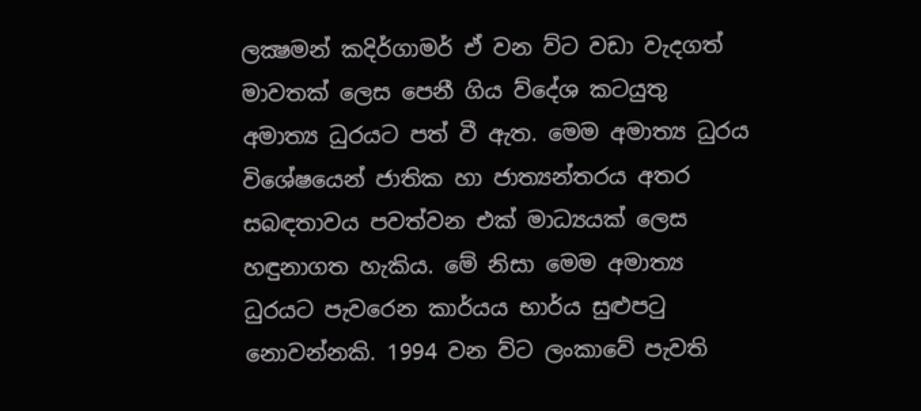ලක්‍ෂමන් කදිර්ගාමර් ඒ වන ව්ට වඩා වැදගත් මාවතක් ලෙස පෙනී ගිය ව්දේශ කටයුතු අමාත්‍ය ධුරයට පත් වී ඇත. මෙම අමාත්‍ය ධුරය විශේෂයෙන් ජාතික හා ජාත්‍යන්තරය අතර සබඳතාවය පවත්වන එක් මාධ්‍යයක් ලෙස හඳුනාගත හැකිය. මේ නිසා මෙම අමාත්‍ය ධුරයට පැවරෙන කාර්යය භාර්ය සුළුපටු නොවන්නකි. 1994 වන ව්ට ලංකාවේ පැවති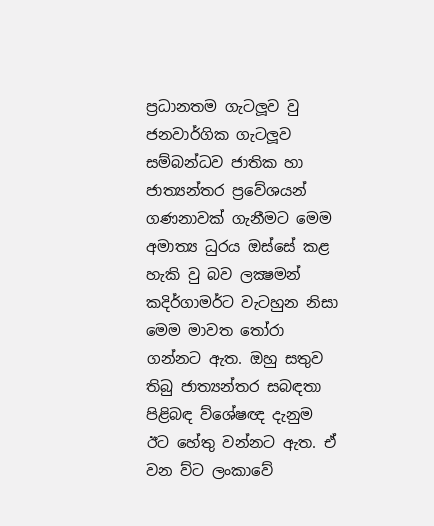ප්‍රධානතම ගැටලූව වු ජනවාර්ගික ගැටලූව සම්බන්ධව ජාතික හා ජාත්‍යන්තර ප්‍රවේශයන් ගණනාවක් ගැනීමට මෙම අමාත්‍ය ධුරය ඔස්සේ කළ හැකි වු බව ලක්‍ෂමන් කදිර්ගාමර්ට වැටහුන නිසා මෙම මාවත තෝරා ගන්නට ඇත. ඔහු සතුව තිබු ජාත්‍යන්තර සබඳතා පිළිබඳ ව්ශේෂඥ දැනුම ඊට හේතු වන්නට ඇත. ඒ වන ව්ට ලංකාවේ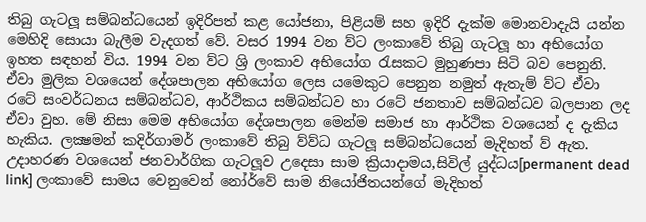තිබු ගැටලූ සම්බන්ධයෙන් ඉදිරිපත් කළ යෝජනා, පිළියම් සහ ඉදිරි දැක්ම මොනවාදැයි යන්න මෙහිදි සොයා බැලීම වැදගත් වේ. වසර 1994 වන ව්ට ලංකාවේ තිබු ගැටලූ හා අභියෝග ඉහත සඳහන් විය. 1994 වන ව්ට ශ්‍රි ලංකාව අභියෝග රැසකට මුහුණපා සිටි බව පෙනුනි. ඒවා මුලික වශයෙන් දේශපාලන අභියෝග ලෙස යමෙකුට පෙනුන නමුත් ඇතැම් ව්ට ඒවා රටේ සංවර්ධනය සම්බන්ධව, ආර්ථිකය සම්බන්ධව හා රටේ ජනතාව සම්බන්ධව බලපාන ලද ඒවා වුහ. මේ නිසා මෙම අභියෝග දේශපාලන මෙන්ම සමාජ හා ආර්ථික වශයෙන් ද දැකිය හැකිය. ලක්‍ෂමන් කදිර්ගාමර් ලංකාවේ තිබු ව්ව්ධ ගැටලූ සම්බන්ධයෙන් මැදිහත් ව් ඇත. උදාහරණ වශයෙන් ජනවාර්ගික ගැටලූව උදෙසා සාම ක්‍රියාදාමය,සිවිල් යුද්ධය[permanent dead link] ලංකාවේ සාමය වෙනුවෙන් නෝර්වේ සාම නියෝජිතයන්ගේ මැදිහත්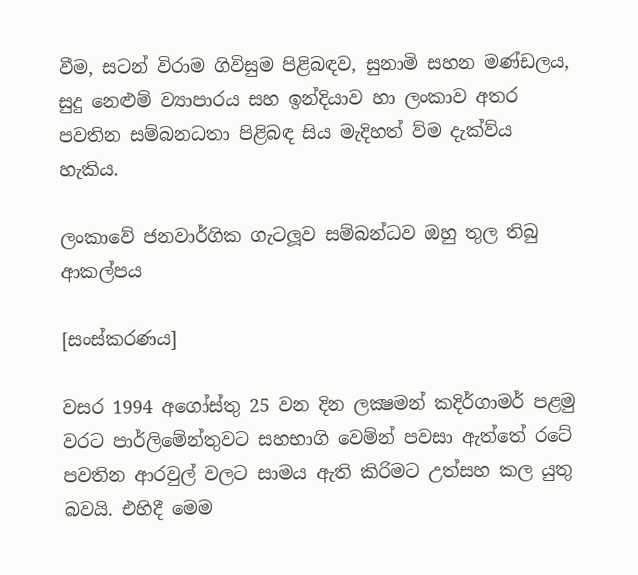වීම, සටන් විරාම ගිවිසුම පිළිබඳව, සුනාමි සහන මණ්ඩලය, සුදු නෙළුම් ව්‍යාපාරය සහ ඉන්දියාව හා ලංකාව අතර පවතින සම්බනධතා පිළිබඳ සිය මැදිහත් ව්ම දැක්ව්ය හැකිය.

ලංකාවේ ජනවාර්ගික ගැටලූව සම්බන්ධව ඔහු තුල තිබු ආකල්පය

[සංස්කරණය]

වසර 1994 අගෝස්තු 25 වන දින ලක්‍ෂමන් කදිර්ගාමර් පළමු වරට පාර්ලිමේන්තුවට සහභාගි වෙම්න් පවසා ඇත්තේ රටේ පවතින ආරවුල් වලට සාමය ඇති කිරිමට උත්සහ කල යුතු බවයි. එහිදී මෙම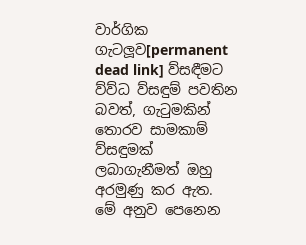වාර්ගික ගැටලූව[permanent dead link] ව්සඳීමට ව්ව්ධ ව්සඳුම් පවතින බවත්, ගැටුමකින් තොරව සාමකාම් ව්සඳුමක් ලබාගැනීමත් ඔහු අරමුණු කර ඇත. මේ අනුව පෙනෙන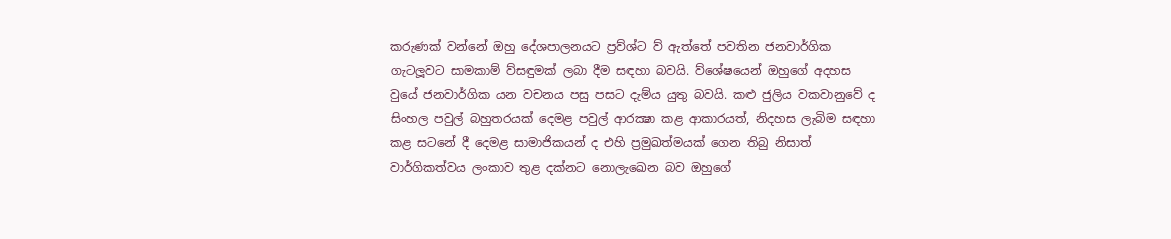කරුණක් වන්නේ ඔහු දේශපාලනයට ප්‍රව්ශ්ට ව් ඇත්තේ පවතින ජනවාර්ගික ගැටලූවට සාමකාම් ව්සඳුමක් ලබා දීම සඳහා බවයි. ව්ශේෂයෙන් ඔහුගේ අදහස වුයේ ජනවාර්ගික යන වචනය පසු පසට දැම්ය යුතු බවයි. කළු ජුලිය වකවානුවේ ද සිංහල පවුල් බහුතරයක් දෙමළ පවුල් ආරක්‍ෂා කළ ආකාරයත්, නිදහස ලැබිම සඳහා කළ සටනේ දී දෙමළ සාමාජිකයන් ද එහි ප්‍රමුඛත්මයක් ගෙන තිබු නිසාත් වාර්ගිකත්වය ලංකාව තුළ දක්නට නොලැඛෙන බව ඔහුගේ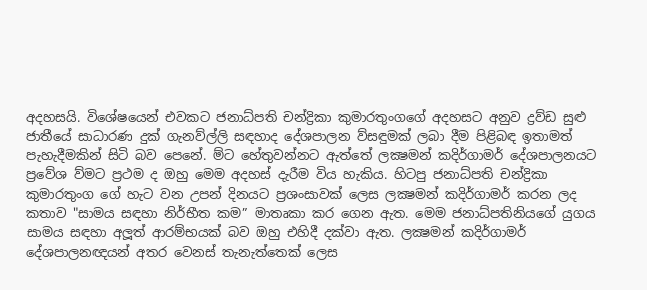අදහසයි. විශේෂයෙන් එවකට ජනාධ්පති චන්ද්‍රිකා කුමාරතුංගගේ අදහසට අනුව ද්‍රව්ඩ සුළු ජාතීයේ සාධාරණ දුක් ගැනව්ල්ලි සඳහාද දේශපාලන ව්සඳුමක් ලබා දීම පිළිබඳ ඉතාමත් පැහැදීමකින් සිටි බව පෙනේ. ම්ට හේතුවන්නට ඇත්තේ ලක්‍ෂමන් කදිර්ගාමර් දේශපාලනයට ප්‍රවේශ ව්මට ප්‍රථම ද ඔහු මෙම අදහස් දැරීම විය හැකිය. හිටපු ජනාධ්පති චන්ද්‍රිකා කුමාරතුංග ගේ හැට වන උපන් දිනයට ප්‍රශංසාවක් ලෙස ලක්‍ෂමන් කදිර්ගාමර් කරන ලද කතාව "සාමය සඳහා නිර්භීත කම” මාතෘකා කර ගෙන ඇත. මෙම ජනාධ්පතිනියගේ යුගය සාමය සඳහා අලූත් ආරම්භයක් බව ඔහු එහිදී දක්වා ඇත. ලක්‍ෂමන් කදිර්ගාමර් දේශපාලනඥයන් අතර වෙනස් තැනැත්තෙක් ලෙස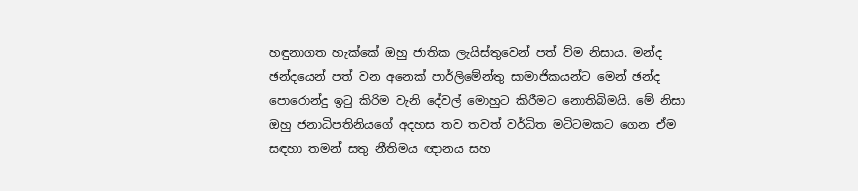හඳුනාගත හැක්කේ ඔහු ජාතික ලැයිස්තුවෙන් පත් ව්ම නිසාය. මන්ද ඡන්දයෙන් පත් වන අනෙක් පාර්ලිමේන්තු සාමාජිකයන්ට මෙන් ඡන්ද පොරොන්දු ඉටු කිරිම වැනි දේවල් මොහුට කිරීමට නොතිබිමයි. මේ නිසා ඔහු ජනාධිපතිනියගේ අදහස තව තවත් වර්ධිත මටිටමකට ගෙන ඒම සඳහා තමන් සතු නීතිමය ඥානය සහ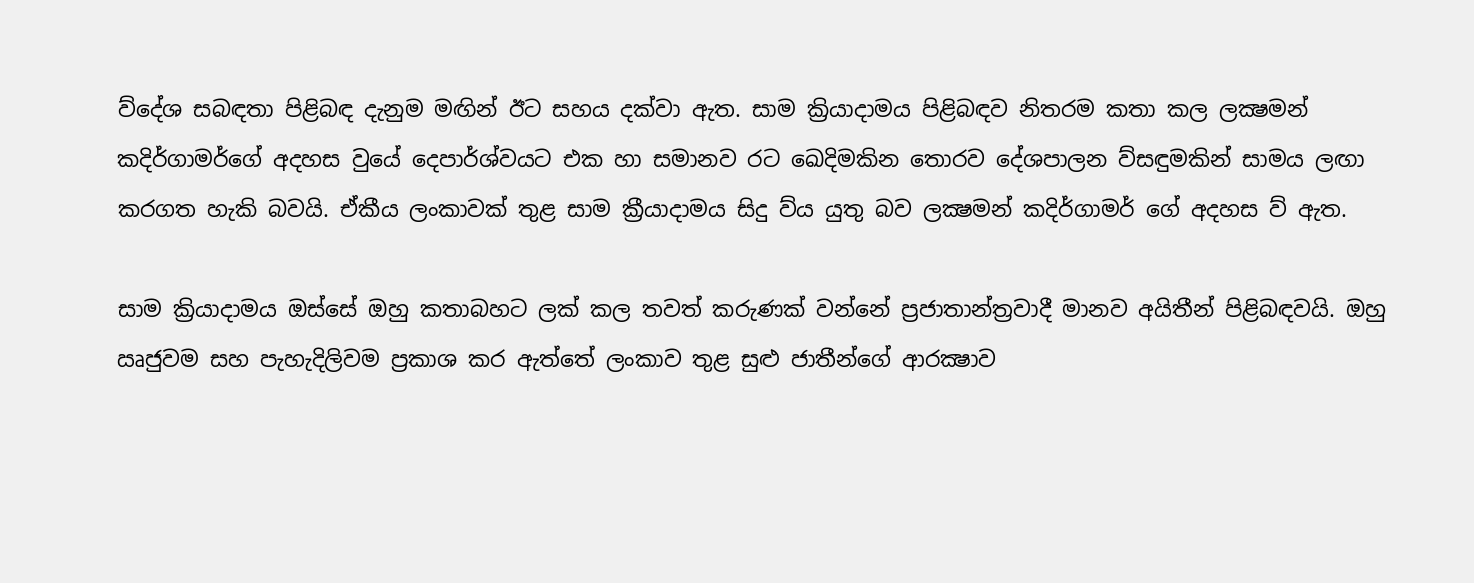ව්දේශ සබඳතා පිළිබඳ දැනුම මඟින් ඊට සහය දක්වා ඇත. සාම ක්‍රියාදාමය පිළිබඳව නිතරම කතා කල ලක්‍ෂමන් කදිර්ගාමර්ගේ අදහස වුයේ දෙපාර්ශ්වයට එක හා සමානව රට ඛෙදිමකින තොරව දේශපාලන ව්සඳුමකින් සාමය ලඟා කරගත හැකි බවයි. ඒකීය ලංකාවක් තුළ සාම ක්‍රීයාදාමය සිදු ව්ය යුතු බව ලක්‍ෂමන් කදිර්ගාමර් ගේ අදහස ව් ඇත.

සාම ක්‍රියාදාමය ඔස්සේ ඔහු කතාබහට ලක් කල තවත් කරුණක් වන්නේ ප්‍රජාතාන්ත්‍රවාදී මානව අයිතීන් පිළිබඳවයි. ඔහු ඍජුවම සහ පැහැදිලිවම ප්‍රකාශ කර ඇත්තේ ලංකාව තුළ සුළු ජාතීන්ගේ ආරක්‍ෂාව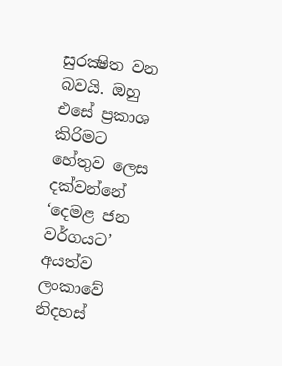සුරක්‍ෂිත වන බවයි. ඔහු එසේ ප්‍රකාශ කිරිමට හේතුව ලෙස දක්වන්නේ ‘දෙමළ ජන වර්ගයට’ අයත්ව ලංකාවේ නිදහස්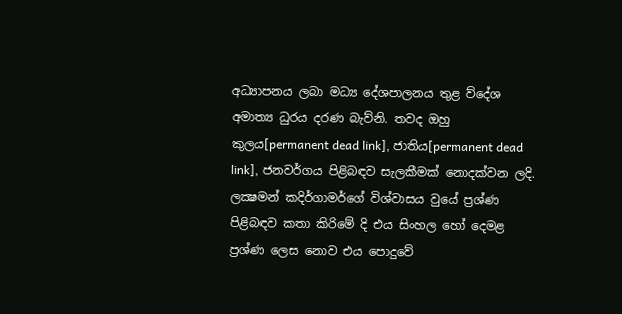අධ්‍යාපනය ලබා මධ්‍ය දේශපාලනය තුළ ව්දේශ අමාත්‍ය ධුරය දරණ බැව්නි. තවද ඔහු කුලය[permanent dead link], ජාතිය[permanent dead link], ජනවර්ගය පිළිබඳව සැලකීමක් නොදක්වන ලදි. ලක්‍ෂමන් කදිර්ගාමර්ගේ විශ්වාසය වුයේ ප්‍රශ්ණ පිළිබඳව කතා කිරිමේ දි එය සිංහල හෝ දෙමළ ප්‍රශ්ණ ලෙස නොව එය පොදුවේ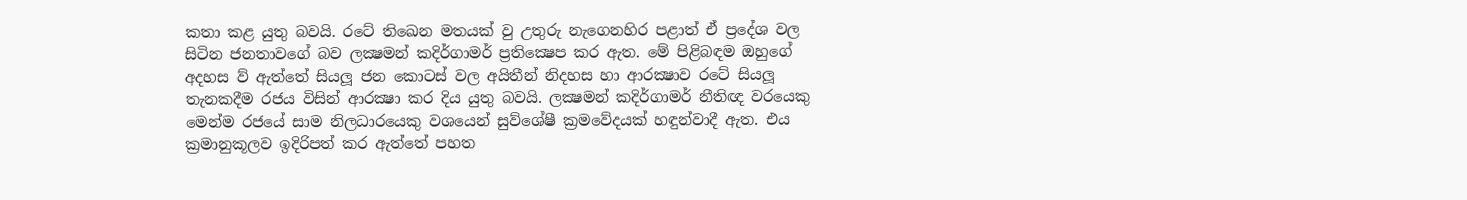කතා කළ යුතු බවයි. රටේ තිඛෙන මතයක් වු උතුරු නැගෙනහිර පළාත් ඒ ප්‍රදේශ වල සිටින ජනතාවගේ බව ලක්‍ෂමන් කදිර්ගාමර් ප්‍රතික්‍ෂෙප කර ඇත. මේ පිළිබඳම ඔහුගේ අදහස ව් ඇත්තේ සියලූ ජන කොටස් වල අයිතීන් නිදහස හා ආරක්‍ෂාව රටේ සියලූ තැනකදීම රජය විසින් ආරක්‍ෂා කර දිය යුතු බවයි. ලක්‍ෂමන් කදිර්ගාමර් නීතිඥ වරයෙකු මෙන්ම රජයේ සාම නිලධාරයෙකු වශයෙන් සුව්ශේෂී ක්‍රමවේදයක් හඳුන්වාදී ඇත. එය ක්‍රමානුකූලව ඉදිරිපත් කර ඇත්තේ පහත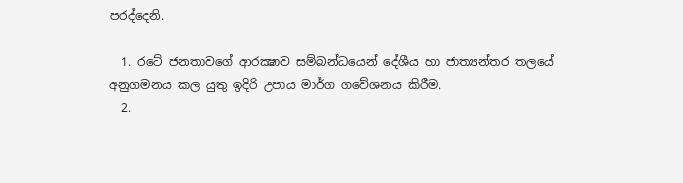පරද්දෙනි.

  1. රටේ ජනතාවගේ ආරක්‍ෂාව සම්බන්ධයෙන් දේශීය හා ජාත්‍යන්තර තලයේ අනුගමනය කල යුතු ඉදිරි උපාය මාර්ග ගවේශනය කිරීම.
  2.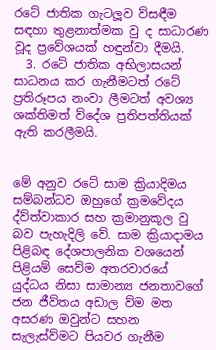රටේ ජාතික ගැටලූව ව්සඳීම සඳහා තුළනාත්මක වු ද සාධාරණ වූද ප්‍රවේශයක් හඳුන්වා දීමයි.
  3. රටේ ජාතික අභිලාසයන් සාධනය කර ගැනීමටත් රටේ ප්‍රතිරූපය නංවා ලීමටත් අවශ්‍ය ශක්තිමත් ව්දේශ ප්‍රතිපත්තියක් ඇති කරලීමයි.


මේ අනුව රටේ සාම ක්‍රියාදිමය සම්බන්ධව ඔහුගේ ක්‍රමවේදය ද්ව්ත්වාකාර සහ ක්‍රමානුකූල වු බව පැහැදිලි වේ. සාම ක්‍රියාදාමය පිළිබඳ දේශපාලනික වශයෙන් පිළියම් සෙව්ම අතරවාරයේ යුද්ධය නිසා සාමාන්‍ය ජනතාවගේ ජන ජීව්තය අඩාල ව්ම මත අසරණ ඔවුන්ට සහන සැලැස්ව්මට පියවර ගැනීම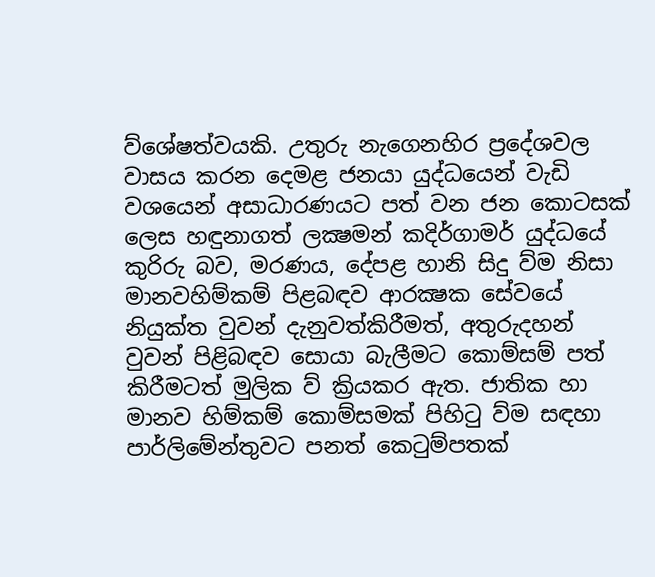ව්ශේෂත්වයකි. උතුරු නැගෙනහිර ප්‍රදේශවල වාසය කරන දෙමළ ජනයා යුද්ධයෙන් වැඩි වශයෙන් අසාධාරණයට පත් වන ජන කොටසක් ලෙස හඳුනාගත් ලක්‍ෂමන් කදිර්ගාමර් යුද්ධයේ කුරිරු බව, මරණය, දේපළ හානි සිදු ව්ම නිසා මානවහිම්කම් පිළබඳව ආරක්‍ෂක සේවයේ නියුක්ත වුවන් දැනුවත්කිරීමත්, අතුරුදහන් වුවන් පිළිබඳව සොයා බැලීමට කොම්සම් පත් කිරීමටත් මුලික ව් ක්‍රියකර ඇත. ජාතික හා මානව හිම්කම් කොම්සමක් පිහිටු ව්ම සඳහා පාර්ලිමේන්තුවට පනත් කෙටුම්පතක්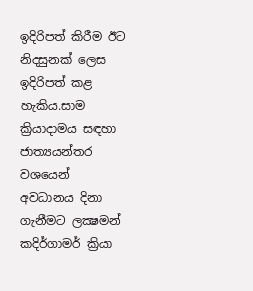ඉදිරිපත් කිරීම ඊට නිදසුනක් ලෙස ඉදිරිපත් කළ හැකිය.සාම ක්‍රියාදාමය සඳහා ජාත්‍යයන්තර වශයෙන් අවධානය දිනා ගැනීමට ලක්‍ෂමන් කදිර්ගාමර් ක්‍රියා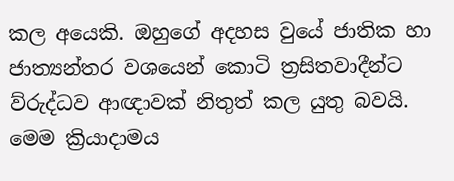කල අයෙකි. ඔහුගේ අදහස වුයේ ජාතික හා ජාත්‍යන්තර වශයෙන් කොටි ත්‍රසිතවාදීන්ට ව්රුද්ධව ආඥාවක් නිතුත් කල යුතු බවයි. මෙම ක්‍රියාදාමය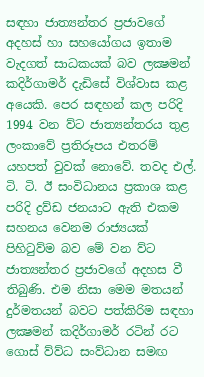සඳහා ජාත්‍යන්තර ප්‍රජාවගේ අදහස් හා සහයෝගය ඉතාම වැදගත් සාධකයක් බව ලක්‍ෂමන් කදිර්ගාමර් දැඩිසේ විශ්වාස කළ අයෙකි. පෙර සඳහන් කල පරිදි 1994 වන ව්ට ජාත්‍යන්තරය තුළ ලංකාවේ ප්‍රතිරූපය එතරම් යහපත් වුවක් නොවේ. තවද එල්. ටි. ටි. ඊ සංවිධානය ප්‍රකාශ කළ පරිදි ද්‍රව්ඩ ජනයාට ඇති එකම සහනය වෙනම රාජ්‍යයක් පිහිටුව්ම බව මේ වන ව්ට ජාත්‍යන්තර ප්‍රජාවගේ අදහස වී තිබුණි. එම නිසා මෙම මතයන් දුර්මතයන් බවට පත්කිරිම සඳහා ලක්‍ෂමන් කදිර්ගාමර් රටින් රට ගොස් ව්ව්ධ සංව්ධාන සමඟ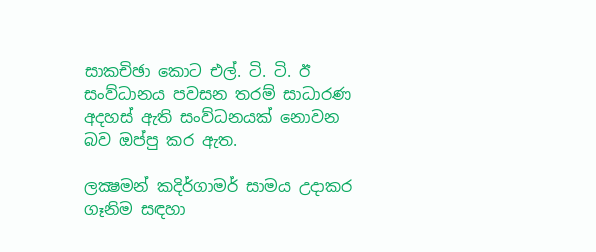සාකචිඡා කොට එල්. ටි. ටි. ඊ සංව්ධානය පවසන තරම් සාධාරණ අදහස් ඇති සංව්ධනයක් නොවන බව ඔප්පු කර ඇත.

ලක්‍ෂමන් කදිර්ගාමර් සාමය උදාකර ගෑනිම සඳහා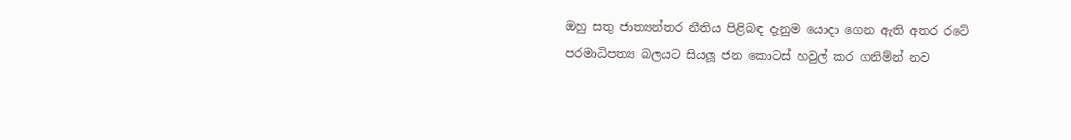ඔහු සතු ජාත්‍යන්තර නීතිය පිළිබඳ දැනුම යොදා ගෙන ඇති අතර රටේ පරමාධිපත්‍ය බලයට සියලූ ජන කොටස් හවුල් කර ගනිම්න් නව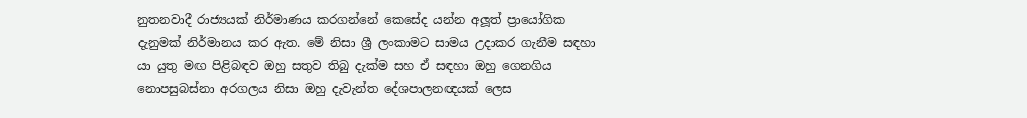නුතනවාදී රාජ්‍යයක් නිර්මාණය කරගන්නේ කෙසේද යන්න අලූත් ප්‍රායෝගික දැනුමක් නිර්මානය කර ඇත. මේ නිසා ශ්‍රී ලංකාමට සාමය උදාකර ගැනීම සඳහා යා යුතු මඟ පිළිබඳව ඔහු සතුව තිබු දැක්ම සහ ඒ සඳහා ඔහු ගෙනගිය නොපසුබස්නා අරගලය නිසා ඔහු දැවැන්ත දේශපාලනඥයක් ලෙස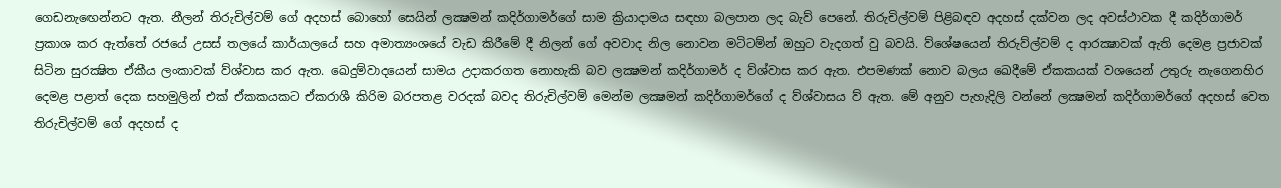ගෙඩනැඟෙන්නට ඇත. නීලන් තිරුචිල්වම් ගේ අදහස් බොහෝ සෙයින් ලක්‍ෂමන් කදිර්ගාමර්ගේ සාම ක්‍රියාදාමය සඳහා බලපාන ලද බැව් පෙනේ. තිරුචිල්වම් පිළිබඳව අදහස් දක්වන ලද අවස්ථාවක දී කදිර්ගාමර් ප්‍රකාශ කර ඇත්තේ රජයේ උසස් තලයේ කාර්යාලයේ සහ අමාත්‍යංශයේ වැඩ කිරීමේ දී නිලන් ගේ අවවාද නිල නොවන මටිටම්න් ඔහුට වැදගත් වු බවයි. ව්ශේෂයෙන් තිරුව්ල්වම් ද ආරක්‍ෂාවක් ඇති දෙමළ ප්‍රජාවක් සිටින සුරක්‍ෂිත ඒකීය ලංකාවක් ව්ශ්වාස කර ඇත. ඛෙදුම්වාදයෙන් සාමය උදාකරගත නොහැකි බව ලක්‍ෂමන් කදිර්ගාමර් ද ව්ශ්වාස කර ඇත. එපමණක් නොව බලය ඛෙදීමේ ඒකකයක් වශයෙන් උතුරු නැගෙනහිර දෙමළ පළාත් දෙක සහමුලින් එක් ඒකකයකට ඒකරාශී කිරිම බරපතළ වරදක් බවද තිරුචිල්වම් මෙන්ම ලක්‍ෂමන් කදිර්ගාමර්ගේ ද ව්ශ්වාසය ව් ඇත. මේ අනුව පැහැදිලි වන්නේ ලක්‍ෂමන් කදිර්ගාමර්ගේ අදහස් වෙත තිරුචිල්වම් ගේ අදහස් ද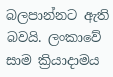බලපාන්නට ඇති බවයි. ලංකාවේ සාම ක්‍රියාදාමය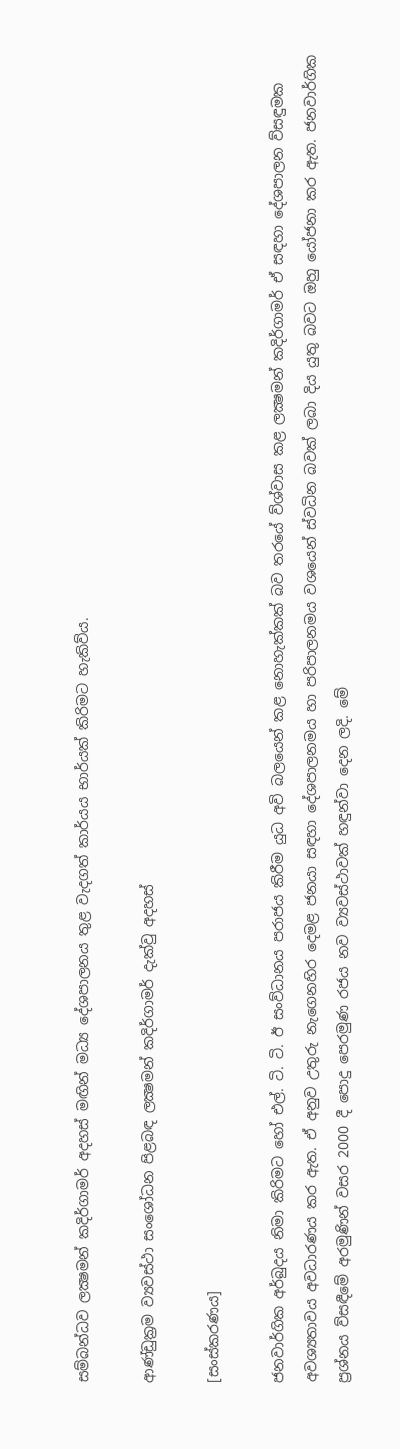සම්බන්ධව ලක්‍ෂමන් කදිර්ගාමර් අදහස් මඟින් මධ්‍ය දේශපාලනය තුළ වැදගත් කාර්යය භාර්යක් කිරිමට හැකිව්ය.

ආණ්ඩුක්‍රම ව්‍යවස්ථා සංශෝධන පිළබඳ ලක්‍ෂමන් කදිර්ගාමර් දැක්වු අදහස්

[සංස්කරණය]

ජනවාර්ගික අර්බුදය නිමා කිරිමට හෝ එල්. ටි. ටි. ඊ සංව්ධානය පරාජය කිරීම යුධ අවි බලයෙන් කළ නොහැක්කක් බව තරයේ ව්ශ්වාස කළ ලක්‍ෂමන් කදිර්ගාමර් ඒ සඳහා දේශපාලන ව්සඳුමක අවශ්‍යතාවය අවධාරණය කර ඇත. ඒ අනුව උතුරු නැගෙනහිර දෙමළ ජනයා සඳහා දේශපාලනමය හා පරිපාලනමය වශයෙන් ස්වධින බවක් ලබා දිය යුතු බවට ඔහු යෝජනා කර ඇත. ජනවාර්ගික ප්‍රශ්නය ව්සඳීමේ අරමුණින් වසර 2000 දී පොදු පෙරමුණ රජය නව ව්‍යවස්ථාවක් හඳුන්වා දෙන ලදි. මේ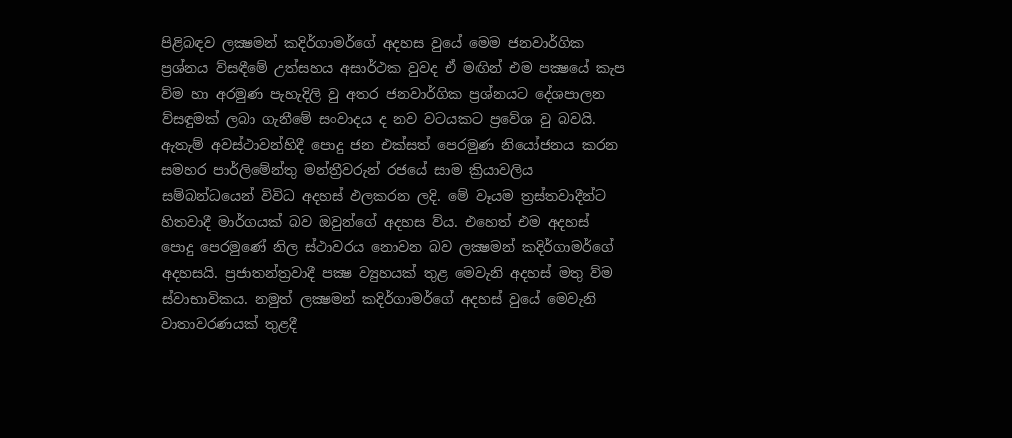පිළිබඳව ලක්‍ෂමන් කදිර්ගාමර්ගේ අදහස වුයේ මෙම ජනවාර්ගික ප්‍රශ්නය ව්සඳීමේ උත්සහය අසාර්ථක වුවද ඒ මඟින් එම පක්‍ෂයේ කැප ව්ම හා අරමුණ පැහැදිලි වු අතර ජනවාර්ගික ප්‍රශ්නයට දේශපාලන ව්සඳුමක් ලබා ගැනීමේ සංවාදය ද නව වටයකට ප්‍රවේශ වු බවයි. ඇතැම් අවස්ථාවන්හිදී පොදු ජන එක්සත් පෙරමුණ නියෝජනය කරන සමහර පාර්ලිමේන්තු මන්ත්‍රීවරුන් රජයේ සාම ක්‍රියාවලිය සම්බන්ධයෙන් විවිධ අදහස් ඵලකරන ලදි. මේ වෑයම ත්‍රස්තවාදීන්ට හිතවාදී මාර්ගයක් බව ඔවුන්ගේ අදහස ව්ය. එහෙත් එම අදහස් පොදු පෙරමුණේ නිල ස්ථාවරය නොවන බව ලක්‍ෂමන් කදිර්ගාමර්ගේ අදහසයි. ප්‍රජාතන්ත්‍රවාදී පක්‍ෂ ව්‍යුහයක් තුළ මෙවැනි අදහස් මතු ව්ම ස්වාභාවිකය. නමුත් ලක්‍ෂමන් කදිර්ගාමර්ගේ අදහස් වුයේ මෙවැනි වාතාවරණයක් තුළදී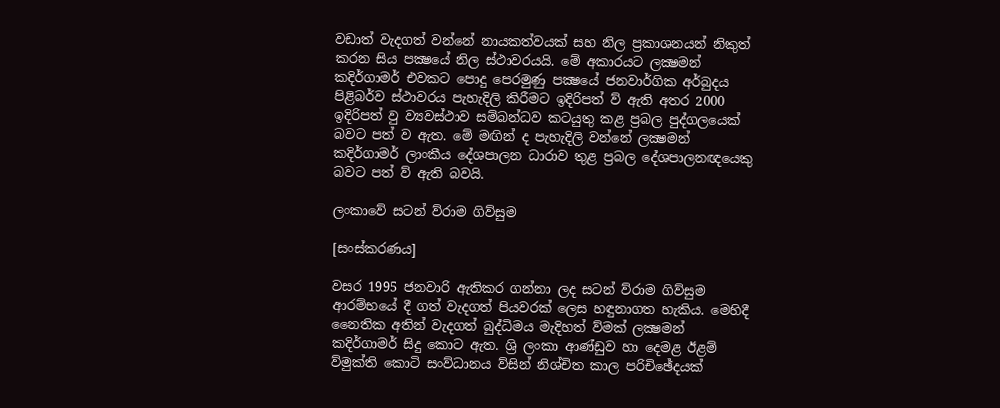වඩාත් වැදගත් වන්නේ නායකත්වයක් සහ නිල ප්‍රකාශනයන් නිකුත් කරන සිය පක්‍ෂයේ නිල ස්ථාවරයයි. මේ අකාරයට ලක්‍ෂමන් කදිර්ගාමර් එවකට පොදු පෙරමුණු පක්‍ෂයේ ජනවාර්ගික අර්බුදය පිළිබර්ව ස්ථාවරය පැහැදිලි කිරීමට ඉදිරිපත් ව් ඇති අතර 2000 ඉදිරිපත් වු ව්‍යවස්ථාව සම්බන්ධව කටයුතු කළ ප්‍රබල පුද්ගලයෙක් බවට පත් ව ඇත. මේ මඟින් ද පැහැදිලි වන්නේ ලක්‍ෂමන් කදිර්ගාමර් ලාංකීය දේශපාලන ධාරාව තුළ ප්‍රබල දේශපාලනඥයෙකු බවට පත් ව් ඇති බවයි.

ලංකාවේ සටන් ව්රාම ගිව්සුම

[සංස්කරණය]

වසර 1995 ජනවාරි ඇතිකර ගන්නා ලද සටන් ව්රාම ගිව්සුම ආරම්භයේ දී ගත් වැදගත් පියවරක් ලෙස හඳුනාගත හැකිය. මෙහිදී නෛතික අතින් වැදගත් බුද්ධිමය මැදිහත් ව්මක් ලක්‍ෂමන් කදිර්ගාමර් සිදු කොට ඇත. ශ්‍රි ලංකා ආණ්ඩුව හා දෙමළ ඊළම් ව්මුක්ති කොටි සංව්ධානය ව්සින් නිශ්චිත කාල පරිචිඡේදයක්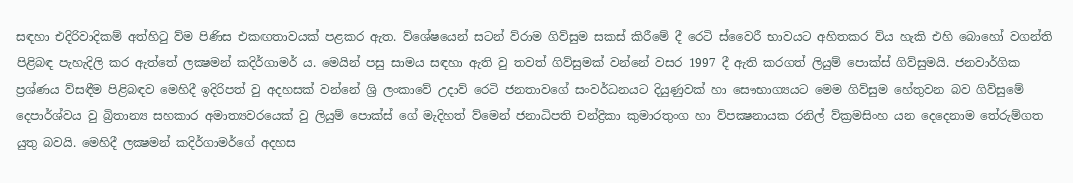සඳහා එදිරිවාදිකම් අත්හිටු ව්ම පිණිස එකඟතාවයක් පළකර ඇත. ව්ශේෂයෙන් සටන් ව්රාම ගිව්සුම සකස් කිරීමේ දී රෙටි ස්වෛරී භාවයට අහිතකර ව්ය හැකි එහි බොහෝ වගන්ති පිළිබඳ පැහැදිලි කර ඇත්තේ ලක්‍ෂමන් කදිර්ගාමර් ය. මෙයින් පසු සාමය සඳහා ඇති වු තවත් ගිව්සුමක් වන්නේ වසර 1997 දී ඇති කරගත් ලියුම් පොක්ස් ගිව්සුමයි. ජනවාර්ගික ප්‍රශ්ණය ව්සඳීම පිළිබඳව මෙහිදී ඉදිරිපත් වු අදහසක් වන්නේ ශ්‍රි ලංකාවේ උදාව් රෙටි ජනතාවගේ සංවර්ධනයට දියුණුවක් හා සෞභාග්‍යයට මෙම ගිව්සුම හේතුවන බව ගිව්සුමේ දෙපාර්ශ්වය වු බ්‍රිතාන්‍ය සහකාර අමාත්‍යවරයෙක් වු ලියුම් පොක්ස් ගේ මැදිහත් ව්මෙන් ජනාධිපති චන්ද්‍රිකා කුමාරතුංග හා ව්පක්‍ෂනායක රනිල් ව්ක්‍රමසිංහ යන දෙදෙනාම තේරුම්ගත යුතු බවයි. මෙහිදී ලක්‍ෂමන් කදිර්ගාමර්ගේ අදහස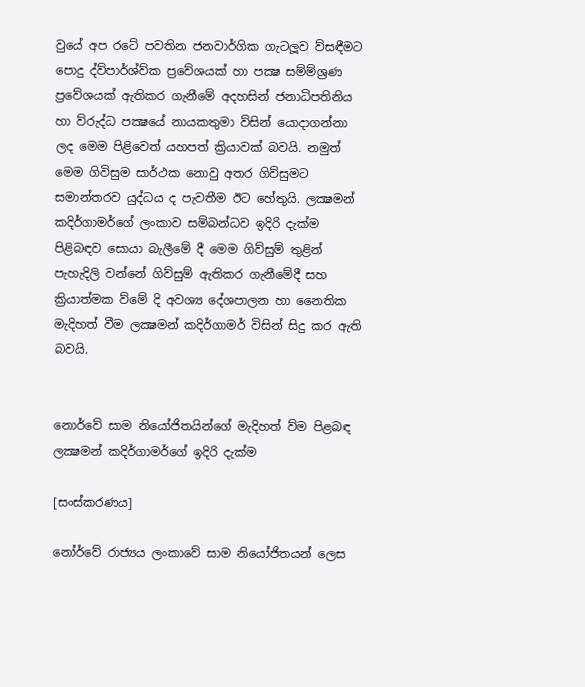වුයේ අප රටේ පවතින ජනවාර්ගික ගැටලූව ව්සඳීමට පොදු ද්ව්පාර්ශ්ව්ක ප්‍රවේශයක් හා පක්‍ෂ සම්ම්ශ්‍රණ ප්‍රවේශයක් ඇතිකර ගැනීමේ අදහසින් ජනාධිපතිනිය හා ව්රුද්ධ පක්‍ෂයේ නායකතුමා ව්සින් යොදාගන්නා ලද මෙම පිළිවෙත් යහපත් ක්‍රියාවක් බවයි. නමුත් මෙම ගිවිසුම සාර්ථක නොවු අතර ගිව්සුමට සමාන්තරව යුද්ධය ද පැවතීම ඊට හේතුයි. ලක්‍ෂමන් කදිර්ගාමර්ගේ ලංකාව සම්බන්ධව ඉදිරි දැක්ම පිළිබඳව සොයා බැලීමේ දී මෙම ගිව්සුම් තුළින් පැහැදිලි වන්නේ ගිව්සුම් ඇතිකර ගැනීමේදී සහ ක්‍රියාත්මක ව්මේ දි අවශ්‍ය දේශපාලන හා නෛතික මැදිහත් වීම ලක්‍ෂමන් කදිර්ගාමර් විසින් සිදු කර ඇති බවයි.


නොර්වේ සාම නියෝජිතයින්ගේ මැදිහත් ව්ම පිළබඳ ලක්‍ෂමන් කදිර්ගාමර්ගේ ඉදිරි දැක්ම

[සංස්කරණය]

නෝර්වේ රාජ්‍යය ලංකාවේ සාම නියෝජිතයන් ලෙස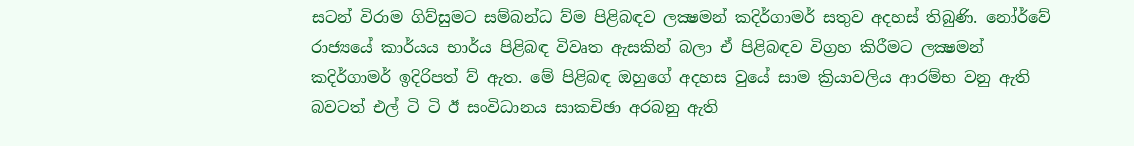සටන් විරාම ගිව්සුමට සම්බන්ධ ව්ම පිළිබඳව ලක්‍ෂමන් කදිර්ගාමර් සතුව අදහස් තිබුණි. නෝර්වේ රාජ්‍යයේ කාර්යය භාර්ය පිළිබඳ විවෘත ඇසකින් බලා ඒ පිළිබඳව විග්‍රහ කිරීමට ලක්‍ෂමන් කදිර්ගාමර් ඉදිරිපත් ව් ඇත. මේ පිළිබඳ ඔහුගේ අදහස වුයේ සාම ක්‍රියාවලිය ආරම්භ වනු ඇති බවටත් එල් ටි ටි ඊ සංවිධානය සාකචිඡා අරබනු ඇති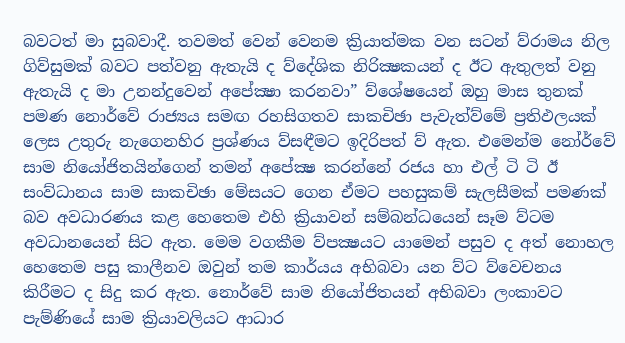බවටත් මා සුබවාදී. තවමත් වෙන් වෙනම ක්‍රියාත්මක වන සටන් ව්රාමය නිල ගිව්සුමක් බවට පත්වනු ඇතැයි ද ව්දේශික නිරික්‍ෂකයන් ද ඊට ඇතුලත් වනු ඇතැයි ද මා උනන්දුවෙන් අපේක්‍ෂා කරනවා” ව්ශේෂයෙන් ඔහු මාස තුනක් පමණ නොර්වේ රාජ්‍යය සමඟ රහසිගතව සාකචිඡා පැවැත්ව්මේ ප්‍රතිඵලයක් ලෙස උතුරු නැගෙනහිර ප්‍රශ්ණය ව්සඳීමට ඉදිරිපත් ව් ඇත. එමෙන්ම නෝර්වේ සාම නියෝජිතයින්ගෙන් තමන් අපේක්‍ෂ කරන්නේ රජය හා එල් ටි ටි ඊ සංව්ධානය සාම සාකචිඡා මේසයට ගෙන ඒමට පහසුකම් සැලසීමක් පමණක් බව අවධාරණය කළ හෙතෙම එහි ක්‍රියාවන් සම්බන්ධයෙන් සෑම ව්ටම අවධානයෙන් සිට ඇත. මෙම වගකීම ව්පක්‍ෂයට යාමෙන් පසුව ද අත් නොහල හෙතෙම පසු කාලීනව ඔවුන් තම කාර්යය අභිබවා යන ව්ට ව්වෙචනය කිරීමට ද සිදු කර ඇත. නොර්වේ සාම නියෝජිතයන් අභිබවා ලංකාවට පැම්ණියේ සාම ක්‍රියාවලියට ආධාර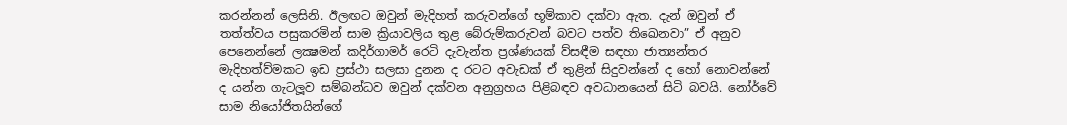කරන්නන් ලෙසිනි. ඊලඟට ඔවුන් මැදිහත් කරුවන්ගේ භූම්කාව දක්වා ඇත. දැන් ඔවුන් ඒ තත්ත්වය පසුකරමින් සාම ක්‍රියාවලිය තුළ බේරුම්කරුවන් බවට පත්ව තිඛෙනවා” ඒ අනුව පෙනෙන්නේ ලක්‍ෂමන් කදිර්ගාමර් රෙටි දැවැන්ත ප්‍රශ්ණයක් ව්සඳීම සඳහා ජාත්‍යන්තර මැදිහත්ව්මකට ඉඩ ප්‍රස්ථා සලසා දුනන ද රටට අවැඩක් ඒ තුළින් සිදුවන්නේ ද හෝ නොවන්නේ ද යන්න ගැටලූව සම්බන්ධව ඔවුන් දක්වන අනුග්‍රහය පිළිබඳව අවධානයෙන් සිටි බවයි. නෝර්වේ සාම නියෝජිතයින්ගේ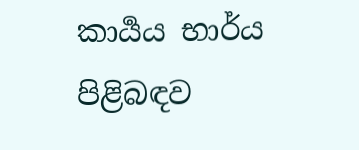කාර්‍යය භාර්ය පිළිබඳව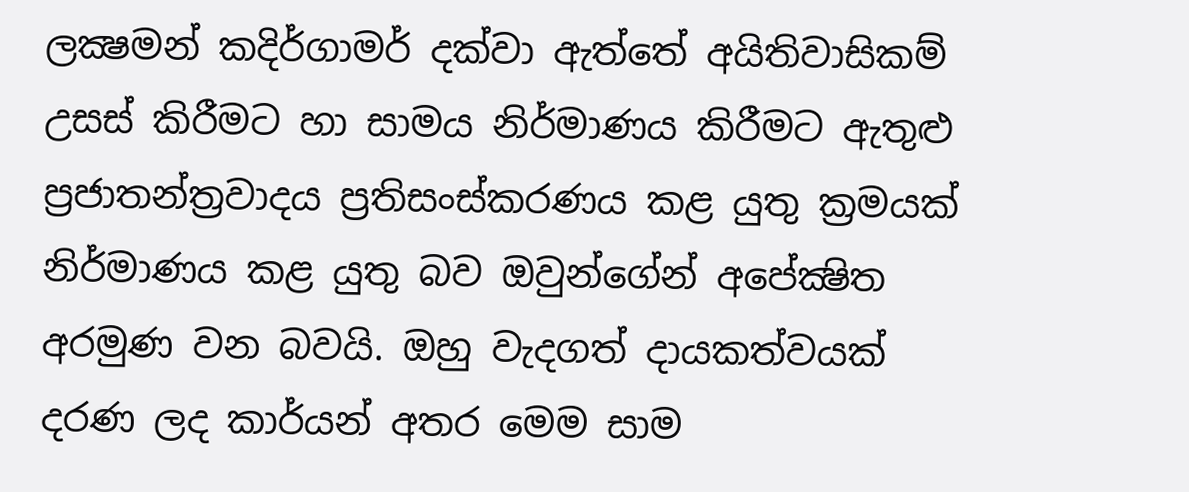ලක්‍ෂමන් කදිර්ගාමර් දක්වා ඇත්තේ අයිතිවාසිකම් උසස් කිරීමට හා සාමය නිර්මාණය කිරීමට ඇතුළු ප්‍රජාතන්ත්‍රවාදය ප්‍රතිසංස්කරණය කළ යුතු ක්‍රමයක් නිර්මාණය කළ යුතු බව ඔවුන්ගේන් අපේක්‍ෂිත අරමුණ වන බවයි. ඔහු වැදගත් දායකත්වයක් දරණ ලද කාර්යන් අතර මෙම සාම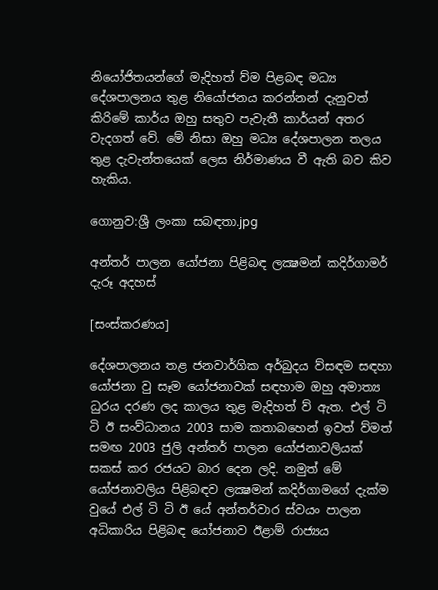නියෝජිතයන්ගේ මැදිහත් ව්ම පිළබඳ මධ්‍ය දේශපාලනය තුළ නියෝජනය කරන්නන් දැනුවත් කිරිමේ කාර්ය ඔහු සතුව පැවැතී කාර්යන් අතර වැදගත් වේ. මේ නිසා ඔහු මධ්‍ය දේශපාලන තලය තුළ දැවැන්තයෙක් ලෙස නිර්මාණය වී ඇති බව කිව හැකිය.

ගොනුව:ශ්‍රී ලංකා සබඳතා.jpg

අන්තර් පාලන යෝජනා පිළිබඳ ලක්‍ෂමන් කදිර්ගාමර් දැරූ අදහස්

[සංස්කරණය]

දේශපාලනය තළ ජනවාර්ගික අර්බුදය ව්සඳම සඳහා යෝජනා වු සෑම යෝජනාවක් සඳහාම ඔහු අමාත්‍ය ධුරය දරණ ලද කාලය තුළ මැදිහත් ව් ඇත. එල් ටි ටි ඊ සංව්ධානය 2003 සාම කතාබහෙන් ඉවත් ව්මත් සමඟ 2003 ජුලි අන්තර් පාලන යෝජනාවලියක් සකස් කර රජයට බාර දෙන ලදි. නමුත් මේ යෝජනාවලිය පිළිබඳව ලක්‍ෂමන් කදිර්ගාමගේ දැක්ම වුයේ එල් ටි ටි ඊ යේ අන්තර්වාර ස්වයං පාලන අධිකාරිය පිළිබඳ යෝජනාව ඊළාම් රාජ්‍යය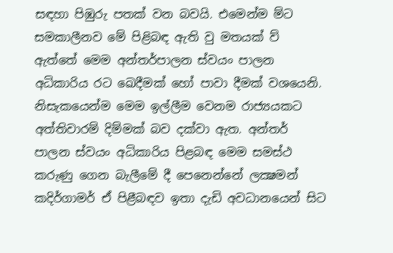සඳහා පිඹුරු පතක් වන බවයි. එමෙන්ම ම්ට සමකාලීනව මේ පිළිබඳ ඇති වු මතයක් ව් ඇත්තේ මෙම අන්තර්පාලන ස්වයං පාලන අධිකාරිය රට ඛෙදීමක් හෝ පාවා දීමක් වශයෙනි. නිසැකයෙන්ම මෙම ඉල්ලීම වෙනම රාජ්‍යයකට අත්තිවාරම් දිම්මක් බව දක්වා ඇත. අන්තර් පාලන ස්වයං අධිකාරිය පිළබඳ මෙම සමස්ථ කරුණු ගෙන බැලීමේ දී පෙනෙන්නේ ලක්‍ෂමන් කදිර්ගාමර් ඒ පිළීබඳව ඉතා දැඩි අවධානයෙන් සිට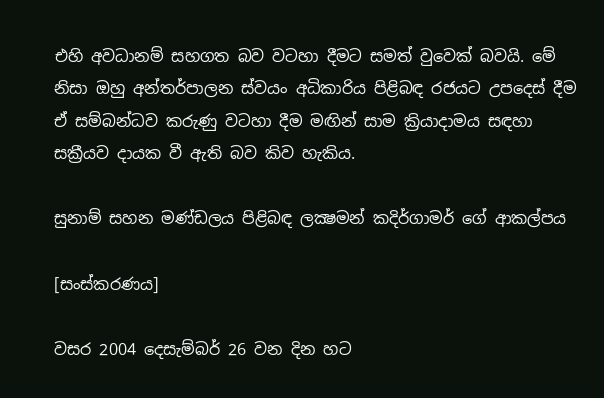එහි අවධානම් සහගත බව වටහා දීමට සමත් වුවෙක් බවයි. මේ නිසා ඔහු අන්තර්පාලන ස්වයං අධිකාරිය පිළිබඳ රජයට උපදෙස් දීම ඒ සම්බන්ධව කරුණු වටහා දීම මඟින් සාම ක්‍රියාදාමය සඳහා සක්‍රීයව දායක වී ඇති බව කිව හැකිය.

සුනාම් සහන මණ්ඩලය පිළිබඳ ලක්‍ෂමන් කදිර්ගාමර් ගේ ආකල්පය

[සංස්කරණය]

වසර 2004 දෙසැම්බර් 26 වන දින හට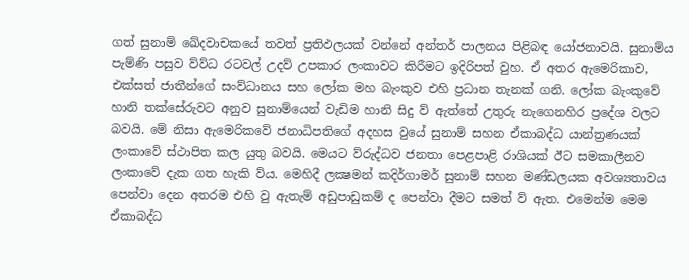ගත් සුනාම් ඛේදවාචකයේ තවත් ප්‍රතිඵලයක් වන්නේ අන්තර් පාලනය පිළිබඳ යෝජනාවයි. සුනාම්ය පැම්ණි පසුව ව්ව්ධ රටවල් උදව් උපකාර ලංකාවට කිරීමට ඉදිරිපත් වුහ. ඒ අතර ඇමෙරිකාව, එක්සත් ජාතීන්ගේ සංව්ධානය සහ ලෝක මහ බැංකුව එහි ප්‍රධාන තැනක් ගනි. ලෝක බැංකුවේ හානි තක්සේරුවට අනුව සුනාම්යෙන් වැඩිම හානි සිදු ව් ඇත්තේ උතුරු නැගෙනහිර ප්‍රදේශ වලට බවයි. මේ නිසා ඇමෙරිකවේ ජනාධිපතිගේ අදහස වුයේ සුනාම් සහන ඒකාබද්ධ යාන්ත්‍රණයක් ලංකාවේ ස්ථාපිත කල යුතු බවයි. මෙයට ව්රුද්ධව ජනතා පෙළපාළි රාශියක් ඊට සමකාලීනව ලංකාවේ දැක ගත හැකි ව්ය. මෙහිදී ලක්‍ෂමන් කදිර්ගාමර් සුනාම් සහන මණ්ඩලයක අවශ්‍යතාවය පෙන්වා දෙන අතරම එහි වු ඇතැම් අඩුපාඩුකම් ද පෙන්වා දීමට සමත් ව් ඇත. එමෙන්ම මෙම ඒකාබද්ධ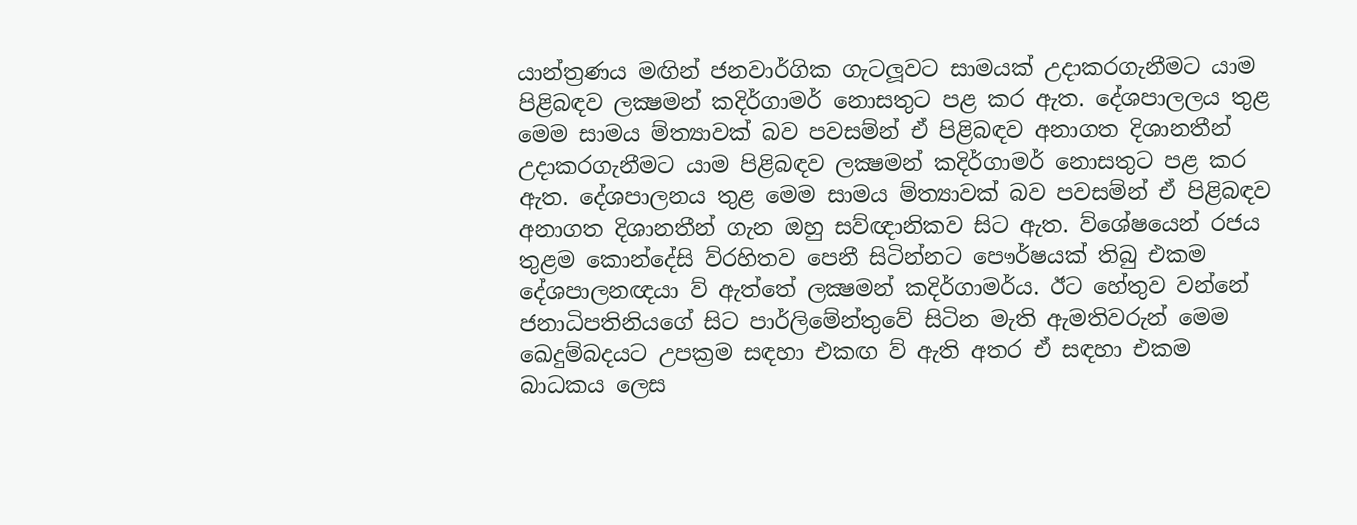යාන්ත්‍රණය මඟින් ජනවාර්ගික ගැටලූවට සාමයක් උදාකරගැනීමට යාම පිළිබඳව ලක්‍ෂමන් කදිර්ගාමර් නොසතුට පළ කර ඇත. දේශපාලලය තුළ මෙම සාමය ම්ත්‍යාවක් බව පවසම්න් ඒ පිළිබඳව අනාගත දිශානතීන් උදාකරගැනීමට යාම පිළිබඳව ලක්‍ෂමන් කදිර්ගාමර් නොසතුට පළ කර ඇත. දේශපාලනය තුළ මෙම සාමය ම්ත්‍යාවක් බව පවසම්න් ඒ පිළිබඳව අනාගත දිශානතීන් ගැන ඔහු සව්ඥානිකව සිට ඇත. ව්ශේෂයෙන් රජය තුළම කොන්දේසි ව්රහිතව පෙනී සිටින්නට පෞර්ෂයක් තිබු එකම දේශපාලනඥයා ව් ඇත්තේ ලක්‍ෂමන් කදිර්ගාමර්ය. ඊට හේතුව වන්නේ ජනාධිපතිනියගේ සිට පාර්ලිමේන්තුවේ සිටින මැති ඇමතිවරුන් මෙම ඛෙදුම්බදයට උපක්‍රම සඳහා එකඟ ව් ඇති අතර ඒ සඳහා එකම බාධකය ලෙස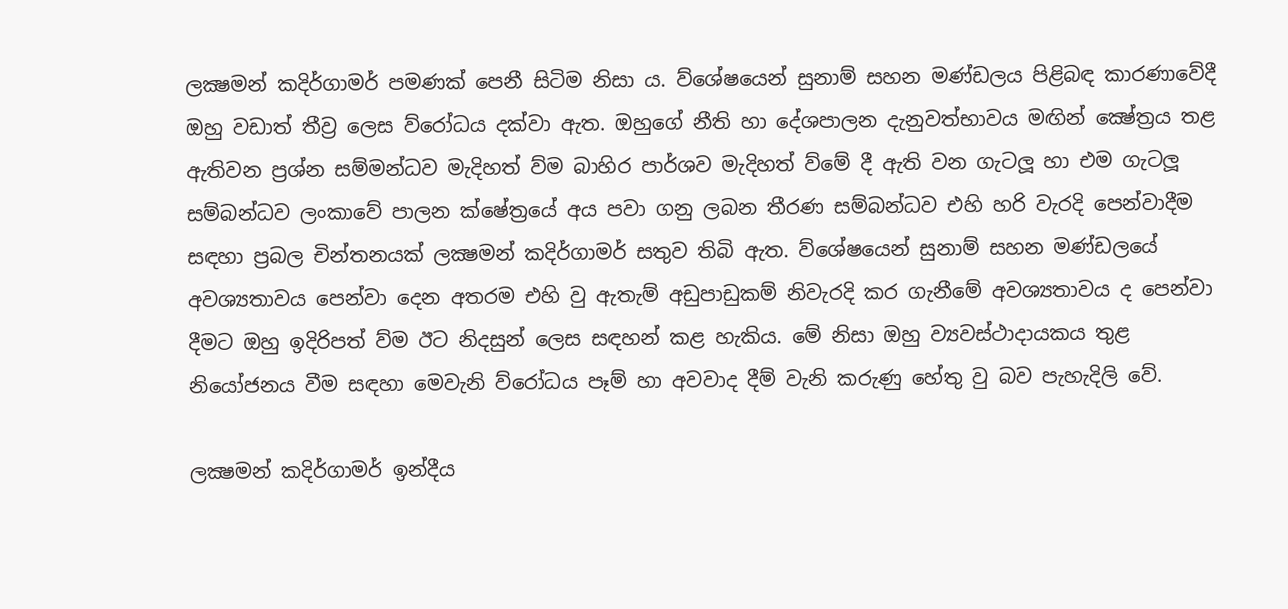ලක්‍ෂමන් කදිර්ගාමර් පමණක් පෙනී සිටිම නිසා ය. ව්ශේෂයෙන් සුනාම් සහන මණ්ඩලය පිළිබඳ කාරණාවේදී ඔහු වඩාත් තීව්‍ර ලෙස ව්රෝධය දක්වා ඇත. ඔහුගේ නීති හා දේශපාලන දැනුවත්භාවය මඟින් ක්‍ෂේත්‍රය තළ ඇතිවන ප්‍රශ්න සම්මන්ධව මැදිහත් ව්ම බාහිර පාර්ශව මැදිහත් ව්මේ දී ඇති වන ගැටලූ හා එම ගැටලූ සම්බන්ධව ලංකාවේ පාලන ක්ෂේත්‍රයේ අය පවා ගනු ලබන තීරණ සම්බන්ධව එහි හරි වැරදි පෙන්වාදීම සඳහා ප්‍රබල චින්තනයක් ලක්‍ෂමන් කදිර්ගාමර් සතුව තිබි ඇත. ව්ශේෂයෙන් සුනාම් සහන මණ්ඩලයේ අවශ්‍යතාවය පෙන්වා දෙන අතරම එහි වු ඇතැම් අඩුපාඩුකම් නිවැරදි කර ගැනීමේ අවශ්‍යතාවය ද පෙන්වා දීමට ඔහු ඉදිරිපත් ව්ම ඊට නිදසුන් ලෙස සඳහන් කළ හැකිය. මේ නිසා ඔහු ව්‍යවස්ථාදායකය තුළ නියෝජනය වීම සඳහා මෙවැනි ව්රෝධය පෑම් හා අවවාද දීම් වැනි කරුණු හේතු වු බව පැහැදිලි වේ.

ලක්‍ෂමන් කදිර්ගාමර් ඉන්දීය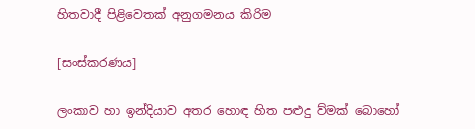හිතවාදී පිළිවෙතක් අනුගමනය කිරිම

[සංස්කරණය]

ලංකාව හා ඉන්දියාව අතර හොඳ හිත පළුදු ව්මක් බොහෝ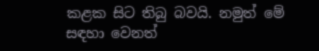කළක සිට තිබු බවයි. නමුත් මේ සඳහා වෙනත්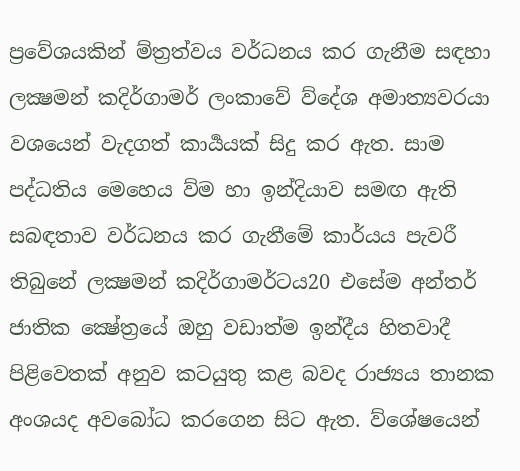ප්‍රවේශයකින් ම්ත්‍රත්වය වර්ධනය කර ගැනීම සඳහා ලක්‍ෂමන් කදිර්ගාමර් ලංකාවේ ව්දේශ අමාත්‍යවරයා වශයෙන් වැදගත් කාර්‍යයක් සිදු කර ඇත. සාම පද්ධතිය මෙහෙය ව්ම හා ඉන්දියාව සමඟ ඇති සබඳතාව වර්ධනය කර ගැනීමේ කාර්යය පැවරී තිබුනේ ලක්‍ෂමන් කදිර්ගාමර්ටය20 එසේම අන්තර් ජාතික ක්‍ෂේත්‍රයේ ඔහු වඩාත්ම ඉන්දීය හිතවාදී පිළිවෙතක් අනුව කටයුතු කළ බවද රාජ්‍යය තානක අංශයද අවබෝධ කරගෙන සිට ඇත. ව්ශේෂයෙන්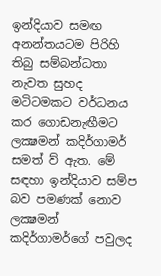ඉන්දියාව සමඟ අනන්තයටම පිරිහි තිබු සම්බන්ධතා නැවත සුහද මටිටමකට වර්ධනය කර ගොඩනැඟීමට ලක්‍ෂමන් කදිර්ගාමර් සමත් ව් ඇත. මේ සඳහා ඉන්දියාව සම්ප බව පමණක් නොව ලක්‍ෂමන් කදිර්ගාමර්ගේ පවුලද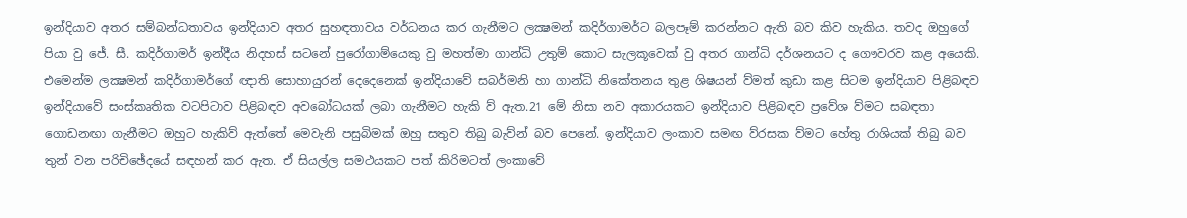ඉන්දියාව අතර සම්බන්ධතාවය ඉන්දියාව අතර සුහඳතාවය වර්ධනය කර ගැනීමට ලක්‍ෂමන් කදිර්ගාමර්ට බලපෑම් කරන්නට ඇති බව කිව හැකිය. තවද ඔහුගේ පියා වු ජේ. සී. කදිර්ගාමර් ඉන්දීය නිදහස් සටනේ පුරෝගාම්යෙකු වු මහත්මා ගාන්ධි උතුම් කොට සැලකූවෙක් වු අතර ගාන්ධි දර්ශනයට ද ගෞවරව කළ අයෙකි. එමෙන්ම ලක්‍ෂමන් කදිර්ගාමර්ගේ ඥාති සොහායුරන් දෙදෙනෙක් ඉන්දියාවේ සබර්මනි හා ගාන්ධි නිකේතනය තුළ ශිෂයන් ව්මත් කුඩා කළ සිටම ඉන්දියාව පිළිබඳව ඉන්දියාවේ සංස්කෘතික වටපිටාව පිළිබඳව අවබෝධයක් ලබා ගැනීමට හැකි ව් ඇත.21 මේ නිසා නව අකාරයකට ඉන්දියාව පිළිබඳව ප්‍රවේශ ව්මට සබඳතා ගොඩනඟා ගැනීමට ඔහුට හැකිව් ඇත්තේ මෙවැනි පසුබිමක් ඔහු සතුව තිබු බැව්න් බව පෙනේ. ඉන්දියාව ලංකාව සමඟ ව්රසක ව්මට හේතු රාශියක් තිබු බව තුන් වන පරිචිඡේදයේ සඳහන් කර ඇත. ඒ සියල්ල සමථයකට පත් කිරිමටත් ලංකාවේ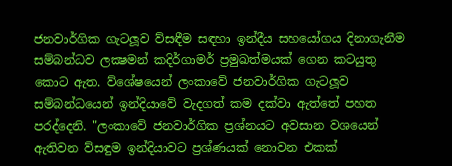ජනවාර්ගික ගැටලූව ව්සඳීම සඳහා ඉන්දීය සහයෝගය දිනාගැනීම සම්බන්ධව ලක්‍ෂමන් කදිර්ගාමර් ප්‍රමුඛත්මයක් ගෙන කටයුතු කොට ඇත. ව්ශේෂයෙන් ලංකාවේ ජනවාර්ගික ගැටලූව සම්බන්ධයෙන් ඉන්දියාවේ වැදගත් කම දක්වා ඇත්තේ පහත පරද්දෙනි. "ලංකාවේ ජනවාර්ගික ප්‍රශ්නයට අවසාන වශයෙන් ඇතිවන ව්සඳුම ඉන්දියාවට ප්‍රශ්ණයක් නොවන එකක්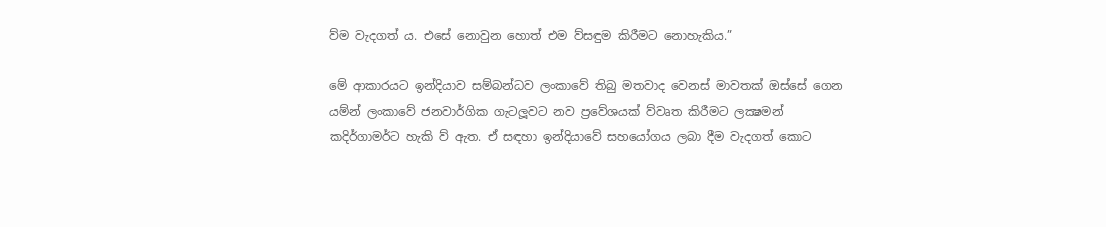ව්ම වැදගත් ය. එසේ නොවුන හොත් එම ව්සඳුම කිරීමට නොහැකිය.”

මේ ආකාරයට ඉන්දියාව සම්බන්ධව ලංකාවේ තිබු මතවාද වෙනස් මාවතක් ඔස්සේ ගෙන යම්න් ලංකාවේ ජනවාර්ගික ගැටලූවට නව ප්‍රවේශයක් ව්වෘත කිරීමට ලක්‍ෂමන් කදිර්ගාමර්ට හැකි ව් ඇත. ඒ සඳහා ඉන්දියාවේ සහයෝගය ලබා දීම වැදගත් කොට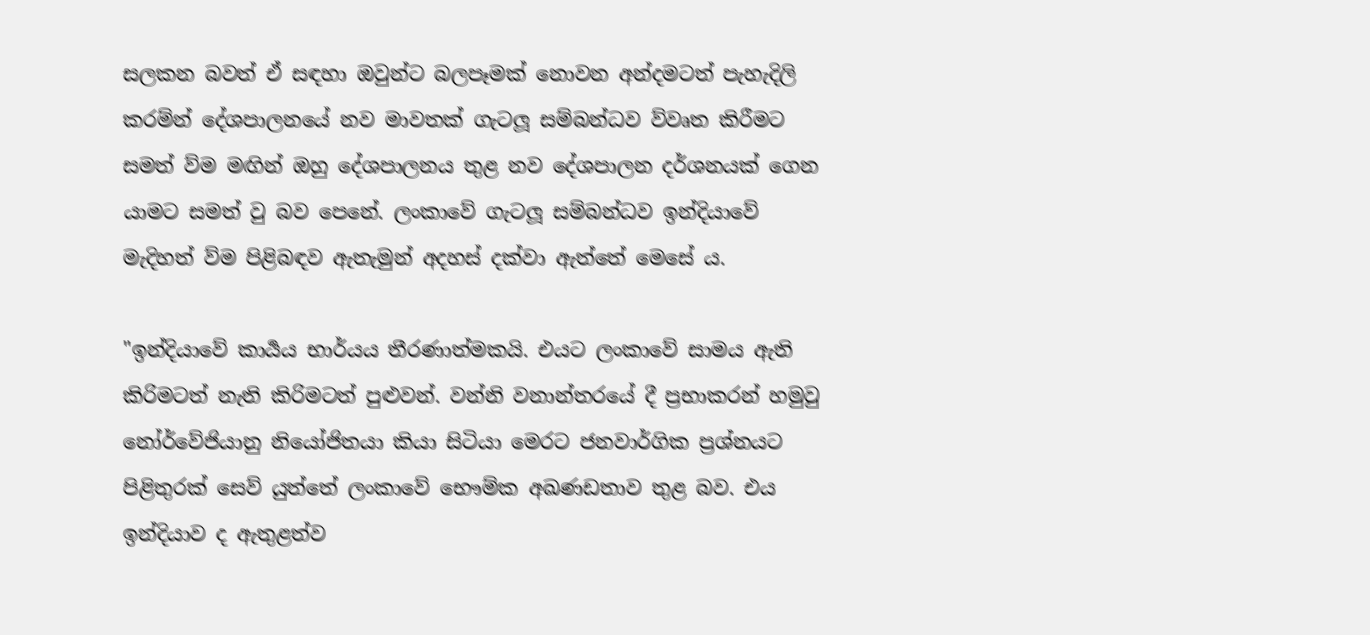සලකන බවත් ඒ සඳහා ඔවුන්ට බලපෑමක් නොවන අන්දමටත් පැහැදිලි කරම්න් දේශපාලනයේ නව මාවතක් ගැටලූ සම්බන්ධව ව්වෘත කිරීමට සමත් ව්ම මඟින් ඔහු දේශපාලනය තුළ නව දේශපාලන දර්ශනයක් ගෙන යාමට සමත් වු බව පෙනේ. ලංකාවේ ගැටලූ සම්බන්ධව ඉන්දියාවේ මැදිහත් ව්ම පිළිබඳව ඇතැමුන් අදහස් දක්වා ඇත්තේ මෙසේ ය.

"ඉන්දියාවේ කාර්‍යය භාර්යය තීරණාත්මකයි. එයට ලංකාවේ සාමය ඇති කිරිමටත් නැති කිරිමටත් පුළුවන්. වන්නි වනාන්තරයේ දී ප්‍රභාකරන් හමුවු නෝර්වේජියානු නියෝජිතයා කියා සිටියා මෙරට ජනවාර්ගික ප්‍රශ්නයට පිළිතුරක් සෙව් යුත්තේ ලංකාවේ භෞම්ක අඛණඩතාව තුළ බව. එය ඉන්දියාව ද ඇතුළත්ව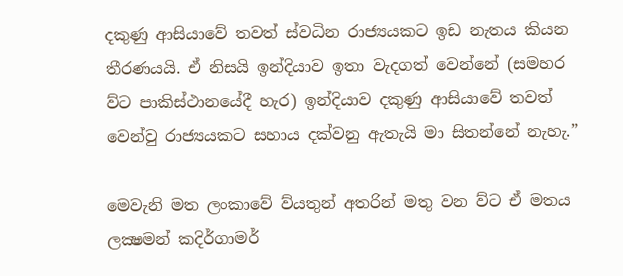දකුණු ආසියාවේ තවත් ස්වධින රාජ්‍යයකට ඉඩ නැතය කියන තීරණයයි. ඒ නිසයි ඉන්දියාව ඉතා වැදගත් වෙන්නේ (සමහර ව්ට පාකිස්ථානයේදී හැර) ඉන්දියාව දකුණු ආසියාවේ තවත් වෙන්වු රාජ්‍යයකට සහාය දක්වනු ඇතැයි මා සිතන්නේ නැහැ.”

මෙවැනි මත ලංකාවේ ව්යතුන් අතරින් මතු වන ව්ට ඒ මතය ලක්‍ෂමන් කදිර්ගාමර්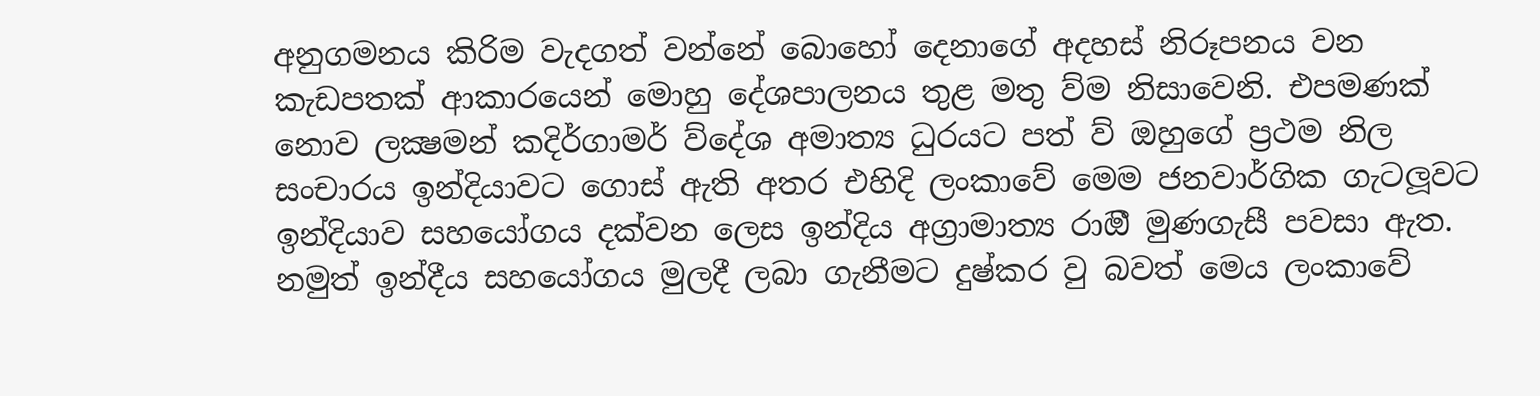අනුගමනය කිරිම වැදගත් වන්නේ බොහෝ දෙනාගේ අදහස් නිරූපනය වන කැඩපතක් ආකාරයෙන් මොහු දේශපාලනය තුළ මතු ව්ම නිසාවෙනි. එපමණක් නොව ලක්‍ෂමන් කදිර්ගාමර් ව්දේශ අමාත්‍ය ධුරයට පත් ව් ඔහුගේ ප්‍රථම නිල සංචාරය ඉන්දියාවට ගොස් ඇති අතර එහිදි ලංකාවේ මෙම ජනවාර්ගික ගැටලූවට ඉන්දියාව සහයෝගය දක්වන ලෙස ඉන්දිය අග්‍රාමාත්‍ය රාඔී මුණගැසී පවසා ඇත. නමුත් ඉන්දීය සහයෝගය මුලදී ලබා ගැනීමට දුෂ්කර වු බවත් මෙය ලංකාවේ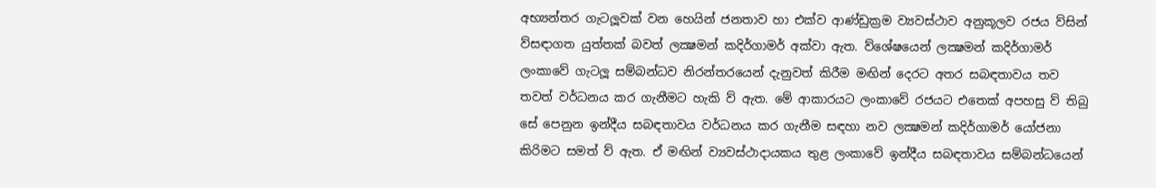අභ්‍යන්තර ගැටලූවක් වන හෙයින් ජනතාව හා එක්ව ආණ්ඩුක්‍රම ව්‍යවස්ථාව අනුකූලව රජය ව්සින් ව්සඳාගත යුත්තක් බවත් ලක්‍ෂමන් කදිර්ගාමර් අක්වා ඇත. ව්ශේෂයෙන් ලක්‍ෂමන් කදිර්ගාමර් ලංකාවේ ගැටලූ සම්බන්ධව නිරන්තරයෙන් දැනුවත් කිරීම මඟින් දෙරට අතර සබඳතාවය තව තවත් වර්ධනය කර ගැනීමට හැකි ව් ඇත. මේ ආකාරයට ලංකාවේ රජයට එතෙක් අපහසු ව් තිබු සේ පෙනුන ඉන්දීය සබඳතාවය වර්ධනය කර ගැනීම සඳහා නව ලක්‍ෂමන් කදිර්ගාමර් යෝජනා කිරිමට සමත් ව් ඇත. ඒ මඟින් ව්‍යවස්ථාදායකය තුළ ලංකාවේ ඉන්දීය සබඳතාවය සම්බන්ධයෙන්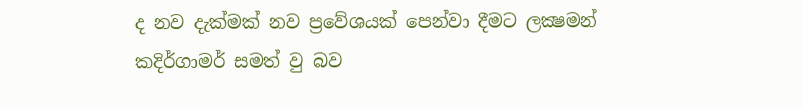ද නව දැක්මක් නව ප්‍රවේශයක් පෙන්වා දීමට ලක්‍ෂමන් කදිර්ගාමර් සමත් වු බව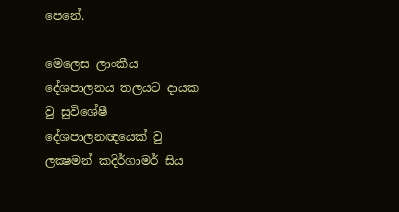පෙනේ.

මෙලෙස ලාංකීය දේශපාලනය තලයට දායක වු සුවිශේෂී දේශපාලනඥයෙක් වු ලක්‍ෂමන් කදිර්ගාමර් සිය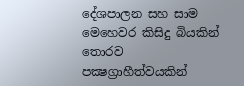දේශපාලන සහ සාම මෙහෙවර කිසිදු බියකින් තොරව පක්‍ෂග්‍රාහීත්වයකින්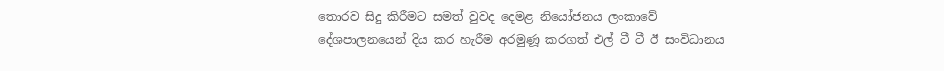තොරව සිදු කිරීමට සමත් වුවද දෙමළ නියෝජනය ලංකාවේ දේශපාලනයෙන් දිය කර හැරීම අරමුණූ කරගත් එල් ටී ටී ඊ සංවිධානය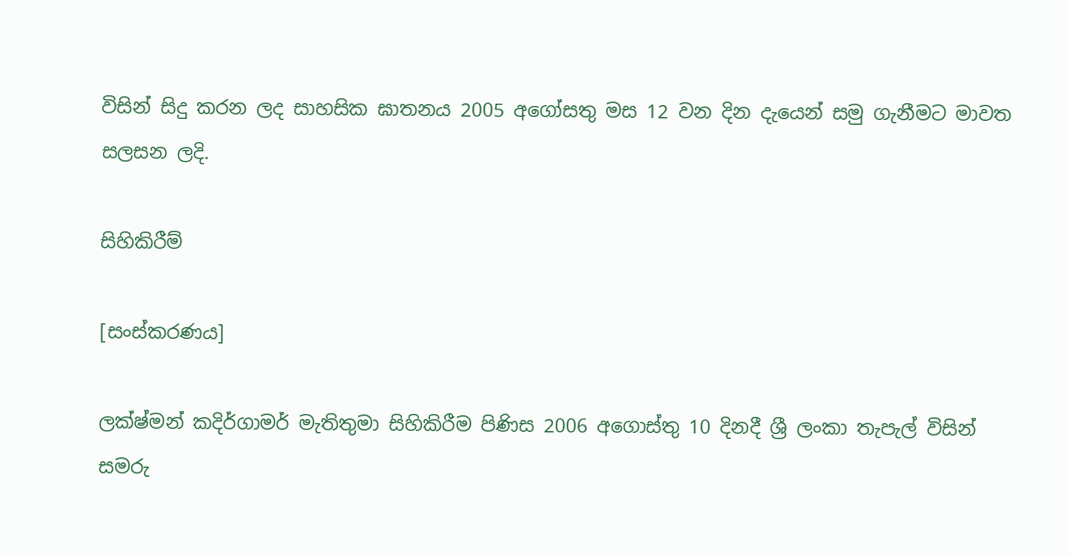විසින් සිදු කරන ලද සාහසික ඝාතනය 2005 අගෝසතු මස 12 වන දින දැයෙන් සමු ගැනීමට මාවත සලසන ලදි.

සිහිකිරීම්

[සංස්කරණය]

ලක්ෂ්මන් කදිර්ගාමර් මැතිතුමා සිහිකිරීම පිණිස 2006 අගොස්තු 10 දිනදී ශ්‍රී ලංකා තැපැල් විසින් සමරු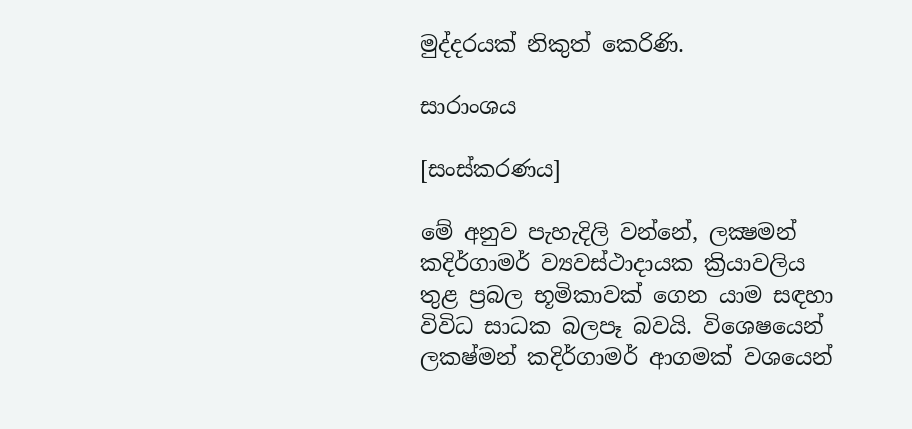මුද්දරයක් නිකුත් කෙරිණි.

සාරාංශය

[සංස්කරණය]

මේ අනුව පැහැදිලි වන්නේ, ලක්‍ෂමන් කදිර්ගාමර් ව්‍යවස්ථාදායක ක්‍රියාවලිය තුළ ප්‍රබල භූමිකාවක් ගෙන යාම සඳහා විවිධ සාධක බලපෑ බවයි. විශෙෂයෙන් ලක‍ෂ්මන් කදිර්ගාමර් ආගමක් වශයෙන්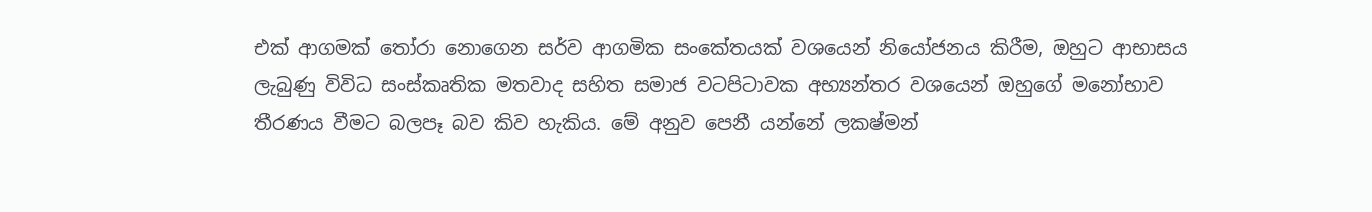එක් ආගමක් තෝරා නොගෙන සර්ව ආගමික සංකේතයක් වශයෙන් නියෝජනය කිරීම, ඔහුට ආභාසය ලැබුණු විවිධ සංස්කෘතික මතවාද සහිත සමාජ වටපිටාවක අභ්‍යන්තර වශයෙන් ඔහුගේ මනෝභාව තීරණය වීමට බලපෑ බව කිව හැකිය. මේ අනුව පෙනී යන්නේ ලක‍ෂ්මන්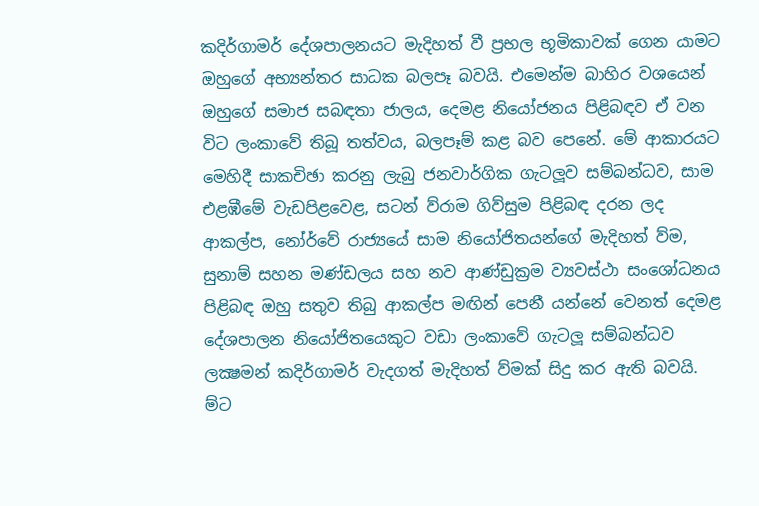කදිර්ගාමර් දේශපාලනයට මැදිහත් වී ප්‍රභල භූමිකාවක් ගෙන යාමට ඔහුගේ අභ්‍යන්තර සාධක බලපෑ බවයි. එමෙන්ම බාහිර වශයෙන් ඔහුගේ සමාජ සබඳතා ජාලය, දෙමළ නියෝජනය පිළිබඳව ඒ වන විට ලංකාවේ තිබූ තත්වය, බලපෑම් කළ බව පෙනේ. මේ ආකාරයට මෙහිදී සාකචිඡා කරනු ලැබු ජනවාර්ගික ගැටලූව සම්බන්ධව, සාම එළඹීමේ වැඩපිළවෙළ, සටන් ව්රාම ගිව්සුම පිළිබඳ දරන ලද ආකල්ප, නෝර්වේ රාජ්‍යයේ සාම නියෝජිතයන්ගේ මැදිහත් ව්ම, සුනාම් සහන මණ්ඩලය සහ නව ආණ්ඩුක්‍රම ව්‍යවස්ථා සංශෝධනය පිළිබඳ ඔහු සතුව තිබු ආකල්ප මඟින් පෙනී යන්නේ වෙනත් දෙමළ දේශපාලන නියෝජිතයෙකුට වඩා ලංකාවේ ගැටලූ සම්බන්ධව ලක්‍ෂමන් කදිර්ගාමර් වැදගත් මැදිහත් ව්මක් සිදු කර ඇති බවයි. ම්ට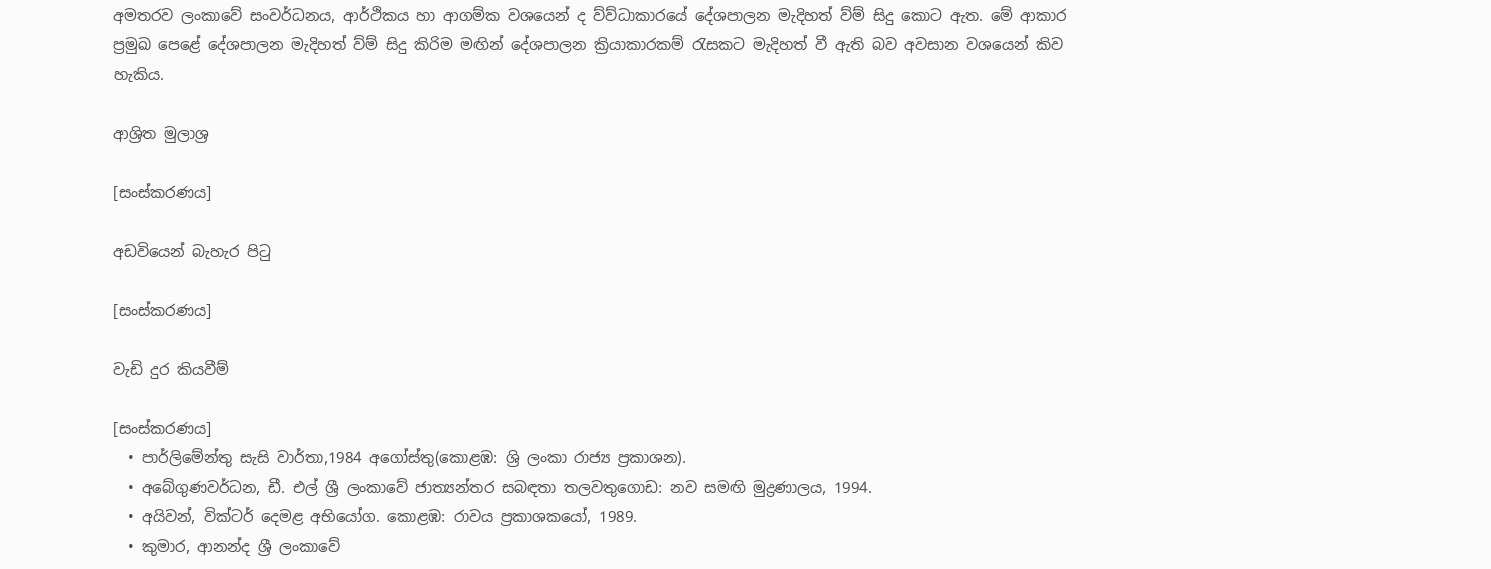අමතරව ලංකාවේ සංවර්ධනය, ආර්ථිකය හා ආගම්ක වශයෙන් ද ව්ව්ධාකාරයේ දේශපාලන මැදිහත් ව්ම් සිදු කොට ඇත. මේ ආකාර ප්‍රමුඛ පෙළේ දේශපාලන මැදිහත් ව්ම් සිදු කිරිම මඟින් දේශපාලන ක්‍රියාකාරකම් රැසකට මැදිහත් වී ඇති බව අවසාන වශයෙන් කිව හැකිය.

ආශ්‍රිත මුලාශ්‍ර

[සංස්කරණය]

අඩවියෙන් බැහැර පිටු

[සංස්කරණය]

වැඩි දුර කියවීම්

[සංස්කරණය]
  • පාර්ලිමේන්තු සැසි වාර්තා,1984 අගෝස්තු(කොළඹ: ශ්‍රි ලංකා රාජ්‍ය ප්‍රකාශන).
  • අබේගුණවර්ධන, ඩී. එල් ශ්‍රී ලංකාවේ ජාත්‍යන්තර සබඳතා තලවතුගොඩ: නව සමඟි මුද්‍රණාලය, 1994.
  • අයිවන්, වික්ටර් දෙමළ අභියෝග. කොළඹ: රාවය ප්‍රකාශකයෝ, 1989.
  • කුමාර, ආනන්ද ශ්‍රී ලංකාවේ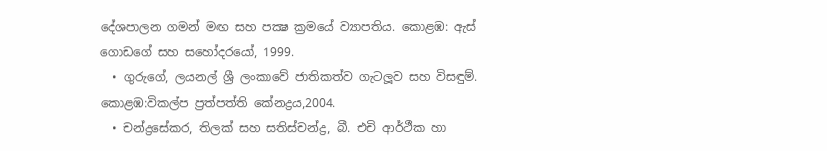දේශපාලන ගමන් මඟ සහ පක්‍ෂ ක්‍රමයේ ව්‍යාපතිය. කොළඹ: ඇස් ගොඩගේ සහ සහෝදරයෝ, 1999.
  • ගුරුගේ, ලයනල් ශ්‍රී ලංකාවේ ජාතිකත්ව ගැටලූව සහ විසඳුම්. කොළඹ:විකල්ප ප්‍රත්පත්ති කේනද්‍රය,2004.
  • චන්ද්‍රසේකර, තිලක් සහ සතිස්චන්ද්‍ර, බී. එචි ආර්ථීක හා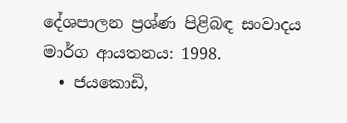දේශපාලන ප්‍රශ්ණ පිළිබඳ සංවාදය මාර්ග ආයතනය: 1998.
  • ජයකොඩි,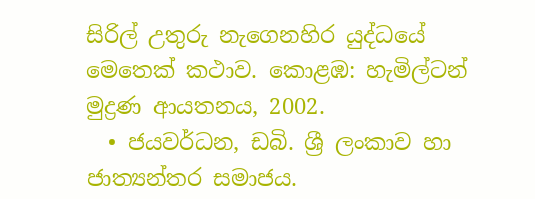සිරිල් උතුරු නැගෙනහිර යුද්ධයේ මෙතෙක් කථාව. කොළඹ: හැමිල්ටන් මුද්‍රණ ආයතනය, 2002.
  • ජයවර්ධන, ඩබි. ශ්‍රී ලංකාව හා ජාත්‍යන්තර සමාජය.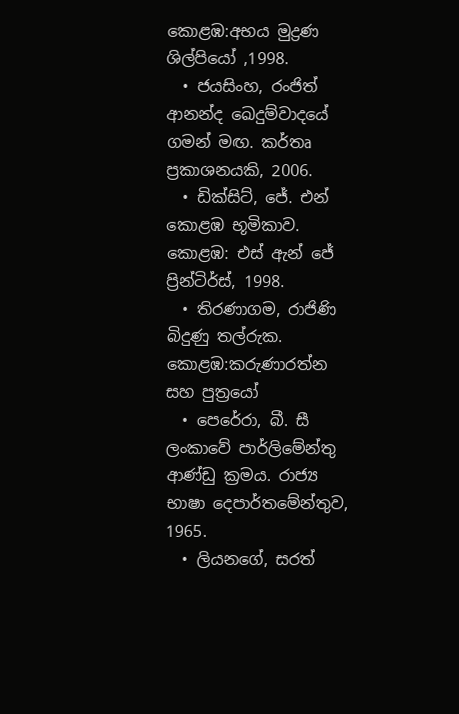කොළඹ:අභය මුද්‍රණ ශිල්පියෝ ,1998.
  • ජයසිංහ, රංජිත් ආනන්ද ඛෙදුම්වාදයේ ගමන් මඟ. කර්තෘ ප්‍රකාශනයකි, 2006.
  • ඩික්සිට්, ජේ. එන් කොළඹ භූමිකාව. කොළඹ: එස් ඇන් ජේ ප්‍රින්ටිර්ස්, 1998.
  • තිරණාගම, රාජිණි බිදුණු තල්රුක. කොළඹ:කරුණාරත්න සහ පුත්‍රයෝ
  • පෙරේරා, බී. සී ලංකාවේ පාර්ලිමේන්තු ආණ්ඩු ක්‍රමය. රාජ්‍ය භාෂා දෙපාර්තමේන්තුව, 1965.
  • ලියනගේ, සරත්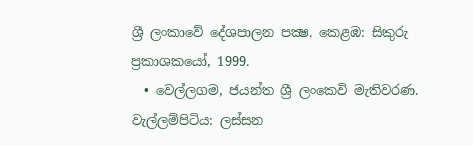ශ්‍රී ලංකාවේ දේශපාලන පක්‍ෂ. කෙළඹ: සිකුරු ප්‍රකාශකයෝ, 1999.
  • වෙල්ලගම, ජයන්ත ශ්‍රී ලංකෙවි මැතිවරණ. වැල්ලම්පිටිය: ලස්සන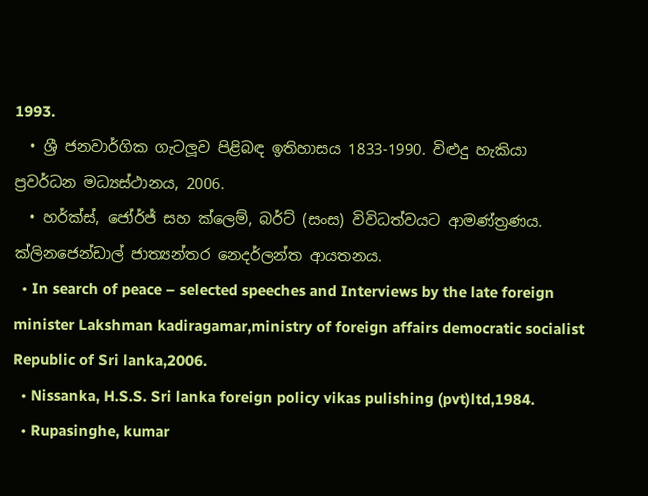1993.
  • ශ්‍රී ජනවාර්ගික ගැටලූව පිළිබඳ ඉතිහාසය 1833-1990. විළුදු හැකියා ප්‍රවර්ධන මධ්‍යස්ථානය, 2006.
  • හර්ක්ස්, ජෝර්ජ් සහ ක්ලෙම්, බර්ට් (සංස) විවිධත්වයට ආමණ්ත්‍රණය. ක්ලිනජෙන්ඩාල් ජාත්‍යන්තර නෙදර්ලන්ත ආයතනය.
  • In search of peace – selected speeches and Interviews by the late foreign minister Lakshman kadiragamar,ministry of foreign affairs democratic socialist Republic of Sri lanka,2006.
  • Nissanka, H.S.S. Sri lanka foreign policy vikas pulishing (pvt)ltd,1984.
  • Rupasinghe, kumar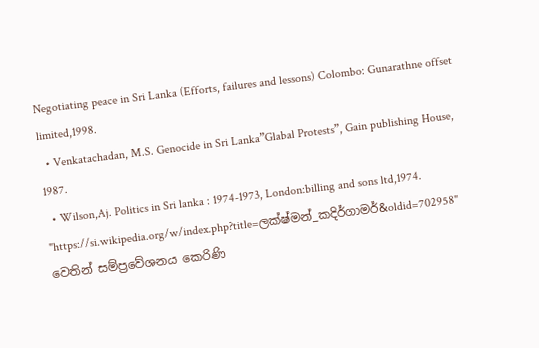Negotiating peace in Sri Lanka (Efforts, failures and lessons) Colombo: Gunarathne offset limited,1998.
  • Venkatachadan, M.S. Genocide in Sri Lanka”Glabal Protests”, Gain publishing House, 1987.
  • Wilson,Aj. Politics in Sri lanka : 1974-1973, London:billing and sons ltd,1974.
"https://si.wikipedia.org/w/index.php?title=ලක්ෂ්මන්_කදිර්ගාමර්&oldid=702958" වෙතින් සම්ප්‍රවේශනය කෙරිණි